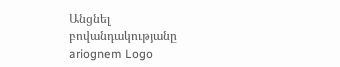Անցնել բովանդակությանը
ariognem Logo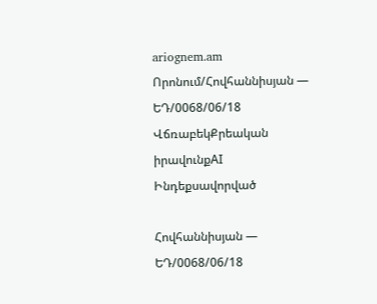ariognem.am
Որոնում/Հովհաննիսյան — ԵԴ/0068/06/18
ՎճռաբեկՔրեական իրավունքAI Ինդեքսավորված

Հովհաննիսյան — ԵԴ/0068/06/18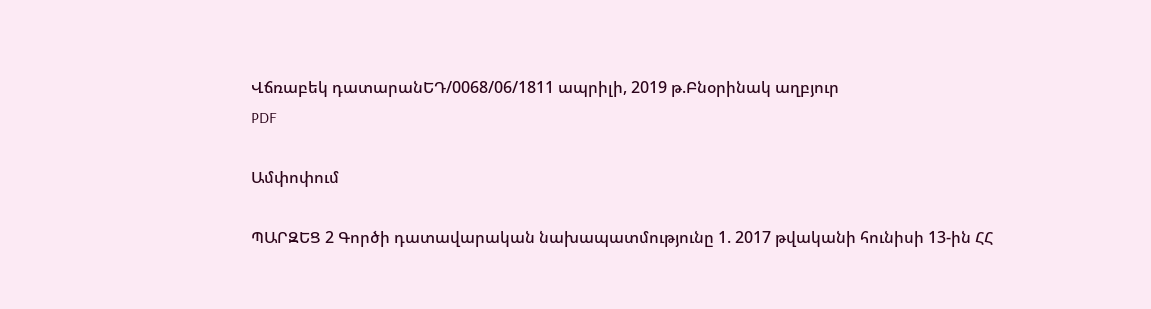Վճռաբեկ դատարանԵԴ/0068/06/1811 ապրիլի, 2019 թ.Բնօրինակ աղբյուր
PDF

Ամփոփում

ՊԱՐԶԵՑ 2 Գործի դատավարական նախապատմությունը 1. 2017 թվականի հունիսի 13-ին ՀՀ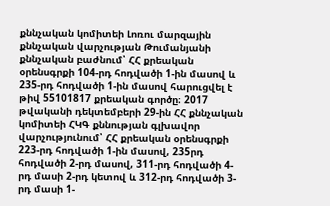քննչական կոմիտեի Լոռու մարզային քննչական վարչության Թումանյանի քննչական բաժնում՝ ՀՀ քրեական օրենսգրքի 104-րդ հոդվածի 1-ին մասով և 235-րդ հոդվածի 1-ին մասով հարուցվել է թիվ 55101817 քրեական գործը։ 2017 թվականի դեկտեմբերի 29-ին ՀՀ քննչական կոմիտեի ՀԿԳ քննության գլխավոր վարչությունում՝ ՀՀ քրեական օրենսգրքի 223-րդ հոդվածի 1-ին մասով, 235րդ հոդվածի 2-րդ մասով, 311-րդ հոդվածի 4-րդ մասի 2-րդ կետով և 312-րդ հոդվածի 3-րդ մասի 1-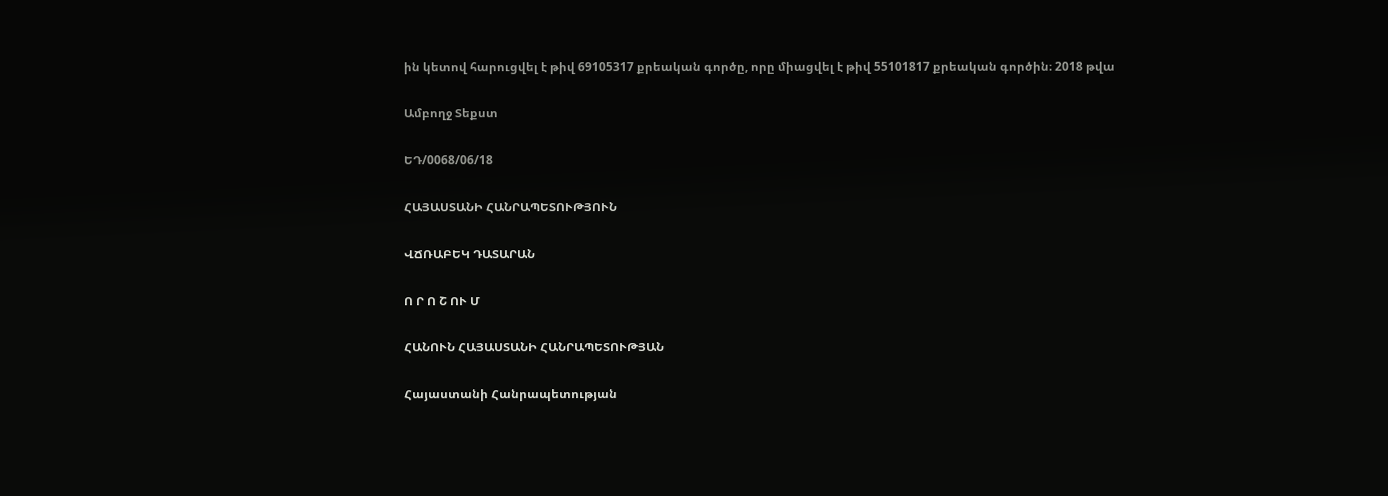ին կետով հարուցվել է թիվ 69105317 քրեական գործը, որը միացվել է թիվ 55101817 քրեական գործին։ 2018 թվա

Ամբողջ Տեքստ

ԵԴ/0068/06/18

ՀԱՅԱՍՏԱՆԻ ՀԱՆՐԱՊԵՏՈՒԹՅՈՒՆ

ՎՃՌԱԲԵԿ ԴԱՏԱՐԱՆ

Ո Ր Ո Շ ՈՒ Մ

ՀԱՆՈՒՆ ՀԱՅԱՍՏԱՆԻ ՀԱՆՐԱՊԵՏՈՒԹՅԱՆ

Հայաստանի Հանրապետության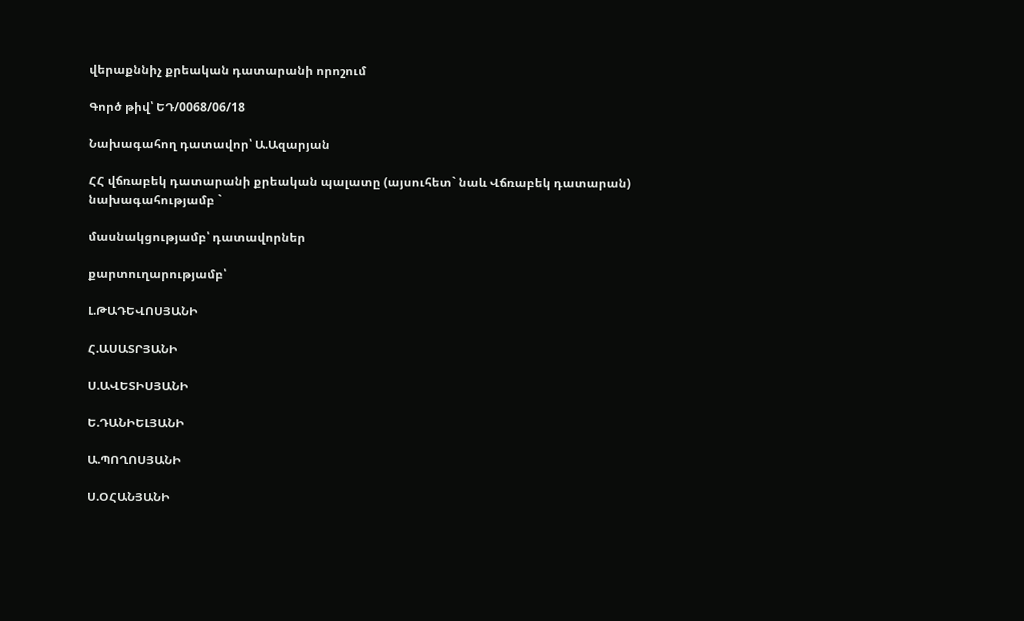վերաքննիչ քրեական դատարանի որոշում

Գործ թիվ՝ ԵԴ/0068/06/18

Նախագահող դատավոր՝ Ա.Ազարյան

ՀՀ վճռաբեկ դատարանի քրեական պալատը (այսուհետ` նաև Վճռաբեկ դատարան) նախագահությամբ `

մասնակցությամբ՝ դատավորներ

քարտուղարությամբ՝

Լ.ԹԱԴԵՎՈՍՅԱՆԻ

Հ.ԱՍԱՏՐՅԱՆԻ

Ս.ԱՎԵՏԻՍՅԱՆԻ

Ե.ԴԱՆԻԵԼՅԱՆԻ

Ա.ՊՈՂՈՍՅԱՆԻ

Ս.ՕՀԱՆՅԱՆԻ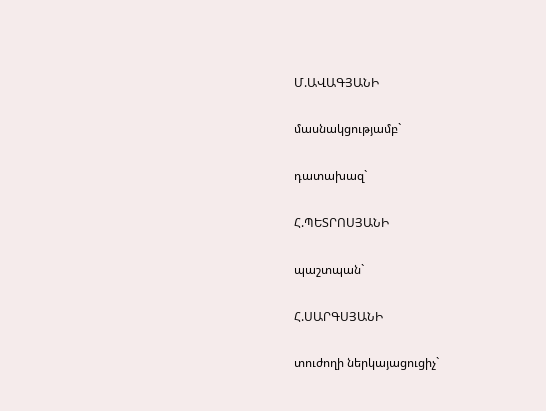Մ.ԱՎԱԳՅԱՆԻ

մասնակցությամբ`

դատախազ`

Հ.ՊԵՏՐՈՍՅԱՆԻ

պաշտպան`

Հ.ՍԱՐԳՍՅԱՆԻ

տուժողի ներկայացուցիչ`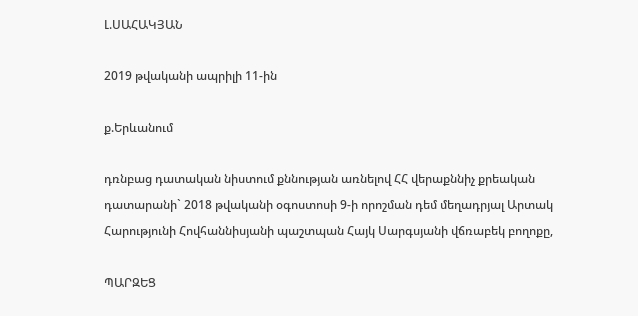Լ.ՍԱՀԱԿՅԱՆ

2019 թվականի ապրիլի 11-ին

ք.Երևանում

դռնբաց դատական նիստում քննության առնելով ՀՀ վերաքննիչ քրեական դատարանի` 2018 թվականի օգոստոսի 9-ի որոշման դեմ մեղադրյալ Արտակ Հարությունի Հովհաննիսյանի պաշտպան Հայկ Սարգսյանի վճռաբեկ բողոքը,

ՊԱՐԶԵՑ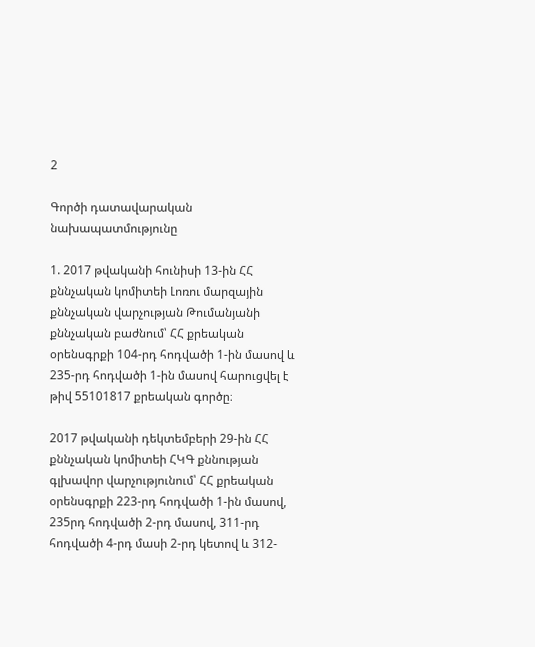2

Գործի դատավարական նախապատմությունը

1. 2017 թվականի հունիսի 13-ին ՀՀ քննչական կոմիտեի Լոռու մարզային քննչական վարչության Թումանյանի քննչական բաժնում՝ ՀՀ քրեական օրենսգրքի 104-րդ հոդվածի 1-ին մասով և 235-րդ հոդվածի 1-ին մասով հարուցվել է թիվ 55101817 քրեական գործը։

2017 թվականի դեկտեմբերի 29-ին ՀՀ քննչական կոմիտեի ՀԿԳ քննության գլխավոր վարչությունում՝ ՀՀ քրեական օրենսգրքի 223-րդ հոդվածի 1-ին մասով, 235րդ հոդվածի 2-րդ մասով, 311-րդ հոդվածի 4-րդ մասի 2-րդ կետով և 312-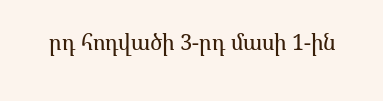րդ հոդվածի 3-րդ մասի 1-ին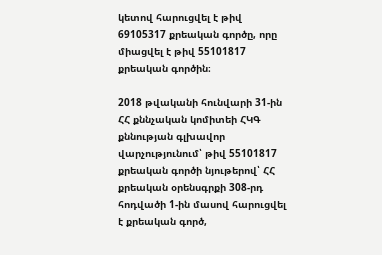կետով հարուցվել է թիվ 69105317 քրեական գործը, որը միացվել է թիվ 55101817 քրեական գործին։

2018 թվականի հունվարի 31-ին ՀՀ քննչական կոմիտեի ՀԿԳ քննության գլխավոր վարչությունում՝ թիվ 55101817 քրեական գործի նյութերով՝ ՀՀ քրեական օրենսգրքի 308-րդ հոդվածի 1-ին մասով հարուցվել է քրեական գործ,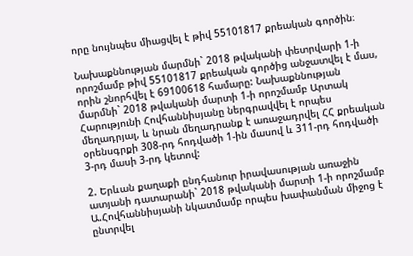որը նույնպես միացվել է թիվ 55101817 քրեական գործին։

Նախաքննության մարմնի` 2018 թվականի փետրվարի 1-ի որոշմամբ թիվ 55101817 քրեական գործից անջատվել է մաս, որին շնորհվել է 69100618 համարը: Նախաքննության մարմնի` 2018 թվականի մարտի 1-ի որոշմամբ Արտակ Հարությունի Հովհաննիսյանը ներգրավվել է որպես մեղադրյալ, և նրան մեղադրանք է առաջադրվել ՀՀ քրեական օրենսգրքի 308-րդ հոդվածի 1-ին մասով և 311-րդ հոդվածի 3-րդ մասի 3-րդ կետով:

2. Երևան քաղաքի ընդհանուր իրավասության առաջին ատյանի դատարանի` 2018 թվականի մարտի 1-ի որոշմամբ Ա.Հովհաննիսյանի նկատմամբ որպես խափանման միջոց է ընտրվել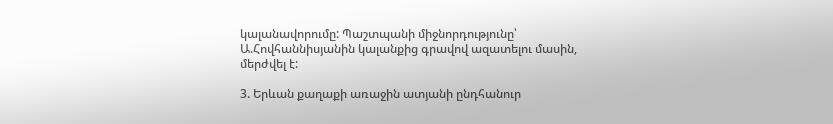կալանավորումը: Պաշտպանի միջնորդությունը՝ Ա.Հովհաննիսյանին կալանքից գրավով ազատելու մասին, մերժվել է:

3. Երևան քաղաքի առաջին ատյանի ընդհանուր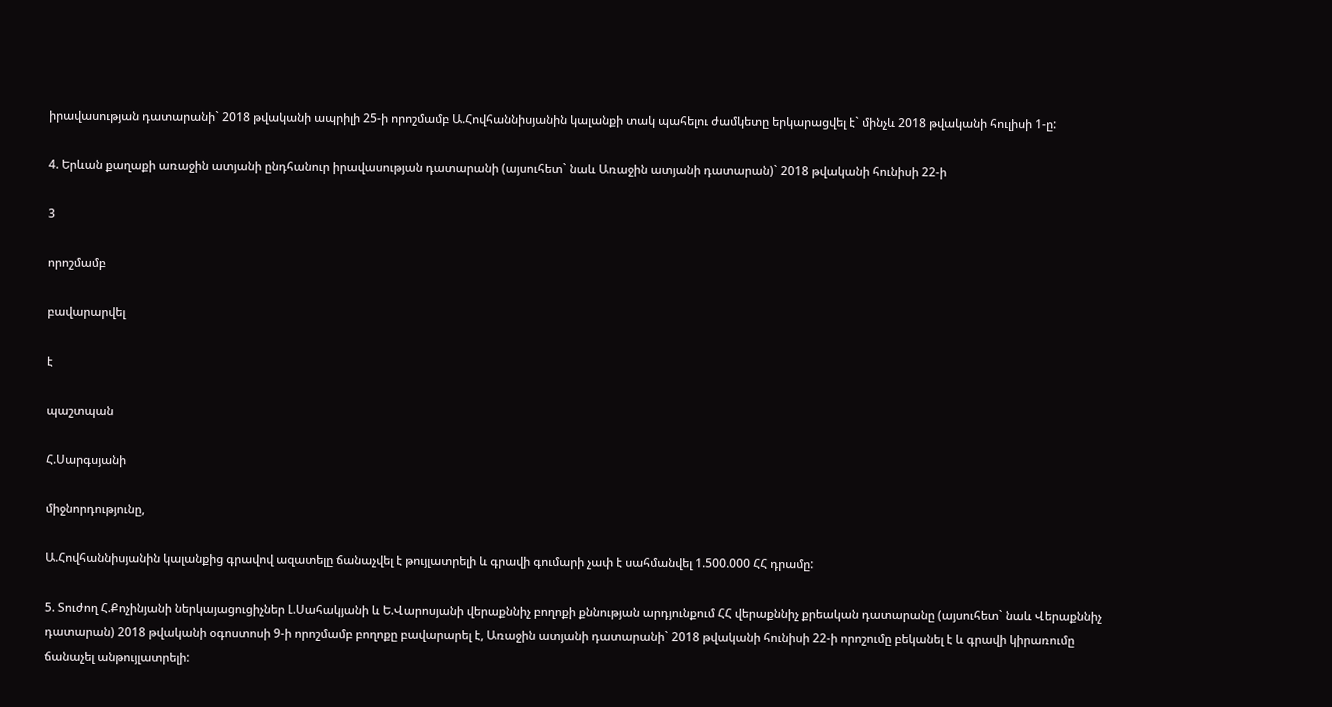իրավասության դատարանի` 2018 թվականի ապրիլի 25-ի որոշմամբ Ա.Հովհաննիսյանին կալանքի տակ պահելու ժամկետը երկարացվել է` մինչև 2018 թվականի հուլիսի 1-ը:

4. Երևան քաղաքի առաջին ատյանի ընդհանուր իրավասության դատարանի (այսուհետ` նաև Առաջին ատյանի դատարան)` 2018 թվականի հունիսի 22-ի

3

որոշմամբ

բավարարվել

է

պաշտպան

Հ.Սարգսյանի

միջնորդությունը,

Ա.Հովհաննիսյանին կալանքից գրավով ազատելը ճանաչվել է թույլատրելի և գրավի գումարի չափ է սահմանվել 1.500.000 ՀՀ դրամը:

5. Տուժող Հ.Քոչինյանի ներկայացուցիչներ Լ.Սահակյանի և Ե.Վարոսյանի վերաքննիչ բողոքի քննության արդյունքում ՀՀ վերաքննիչ քրեական դատարանը (այսուհետ` նաև Վերաքննիչ դատարան) 2018 թվականի օգոստոսի 9-ի որոշմամբ բողոքը բավարարել է, Առաջին ատյանի դատարանի` 2018 թվականի հունիսի 22-ի որոշումը բեկանել է և գրավի կիրառումը ճանաչել անթույլատրելի: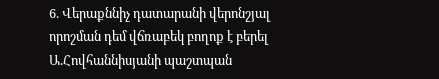6. Վերաքննիչ դատարանի վերոնշյալ որոշման դեմ վճռաբեկ բողոք է բերել Ա.Հովհաննիսյանի պաշտպան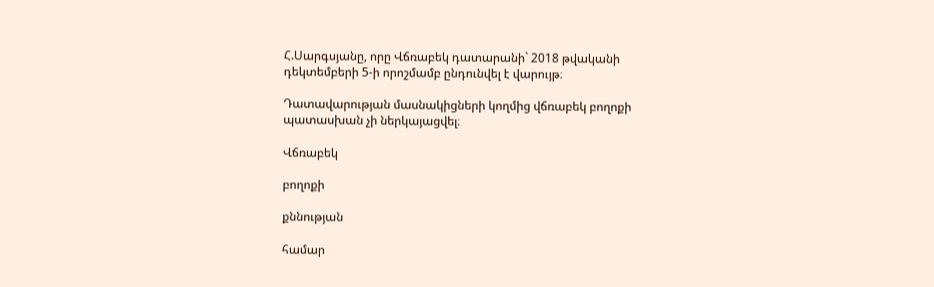Հ.Սարգսյանը, որը Վճռաբեկ դատարանի` 2018 թվականի դեկտեմբերի 5-ի որոշմամբ ընդունվել է վարույթ։

Դատավարության մասնակիցների կողմից վճռաբեկ բողոքի պատասխան չի ներկայացվել։

Վճռաբեկ

բողոքի

քննության

համար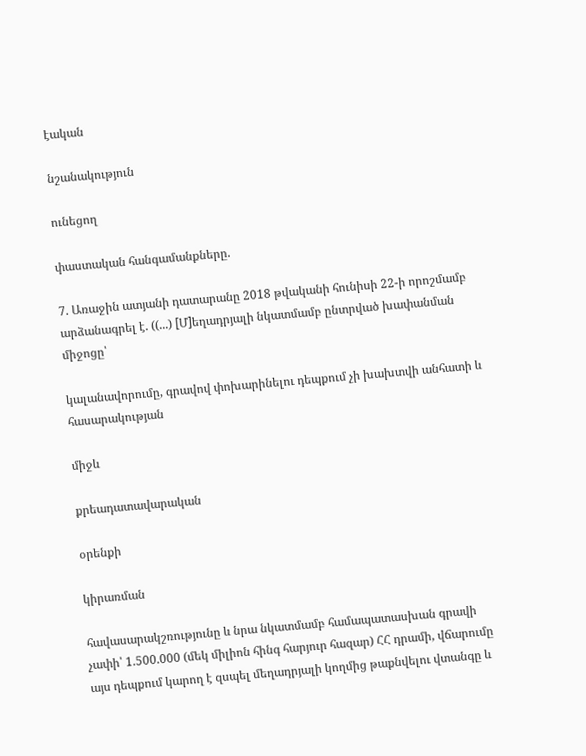էական

նշանակություն

ունեցող

փաստական հանգամանքները.

7. Առաջին ատյանի դատարանը 2018 թվականի հունիսի 22-ի որոշմամբ արձանագրել է. ((...) [Մ]եղադրյալի նկատմամբ ընտրված խափանման միջոցը՝

կալանավորումը, գրավով փոխարինելու դեպքում չի խախտվի անհատի և հասարակության

միջև

քրեադատավարական

օրենքի

կիրառման

հավասարակշռությունը և նրա նկատմամբ համապատասխան գրավի չափի՝ 1.500.000 (մեկ միլիոն հինգ հարյուր հազար) ՀՀ դրամի, վճարումը այս դեպքում կարող է զսպել մեղադրյալի կողմից թաքնվելու վտանգը և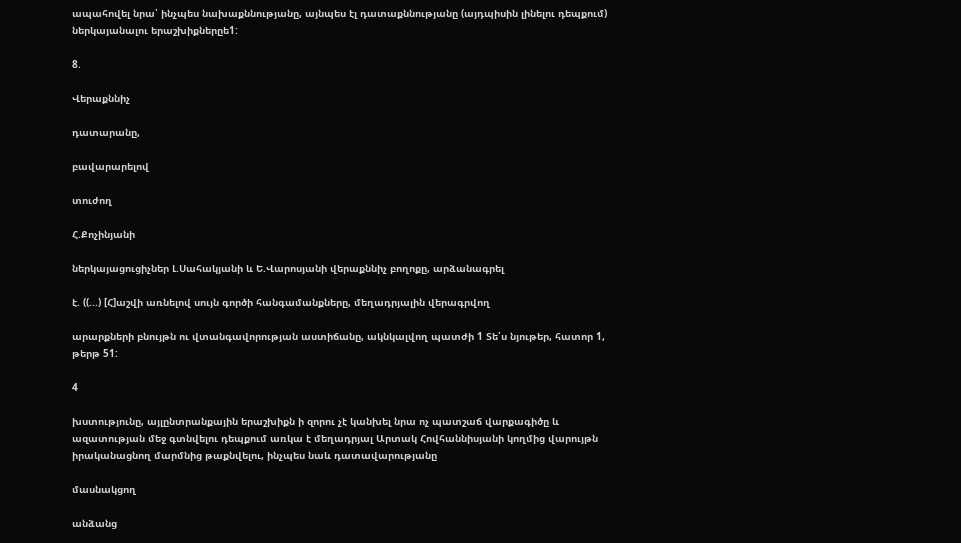ապահովել նրա՝ ինչպես նախաքննությանը, այնպես էլ դատաքննությանը (այդպիսին լինելու դեպքում) ներկայանալու երաշխիքներըե1:

8.

Վերաքննիչ

դատարանը,

բավարարելով

տուժող

Հ.Քոչինյանի

ներկայացուցիչներ Լ.Սահակյանի և Ե.Վարոսյանի վերաքննիչ բողոքը, արձանագրել

է. ((...) [Հ]աշվի առնելով սույն գործի հանգամանքները, մեղադրյալին վերագրվող

արարքների բնույթն ու վտանգավորության աստիճանը, ակնկալվող պատժի 1 Տե՛ս նյութեր, հատոր 1, թերթ 51:

4

խստությունը, այլընտրանքային երաշխիքն ի զորու չէ կանխել նրա ոչ պատշաճ վարքագիծը և ազատության մեջ գտնվելու դեպքում առկա է մեղադրյալ Արտակ Հովհաննիսյանի կողմից վարույթն իրականացնող մարմնից թաքնվելու, ինչպես նաև դատավարությանը

մասնակցող

անձանց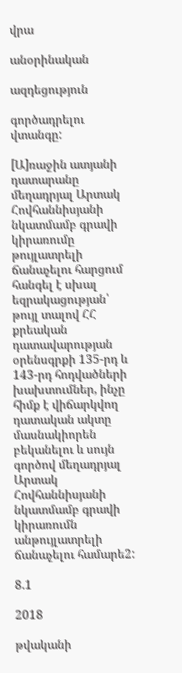վրա

անօրինական

ազդեցություն

գործադրելու վտանգը:

[Ա]ռաջին ատյանի դատարանը մեղադրյալ Արտակ Հովհաննիսյանի նկատմամբ գրավի կիրառումը թույլատրելի ճանաչելու հարցում հանգել է սխալ եզրակացության՝ թույլ տալով ՀՀ քրեական դատավարության օրենսգրքի 135-րդ և 143-րդ հոդվածների խախտումներ, ինչը հիմք է վիճարկվող դատական ակտը մասնակիորեն բեկանելու և սույն գործով մեղադրյալ Արտակ Հովհաննիսյանի նկատմամբ գրավի կիրառումն անթույլատրելի ճանաչելու համարե2:

8.1

2018

թվականի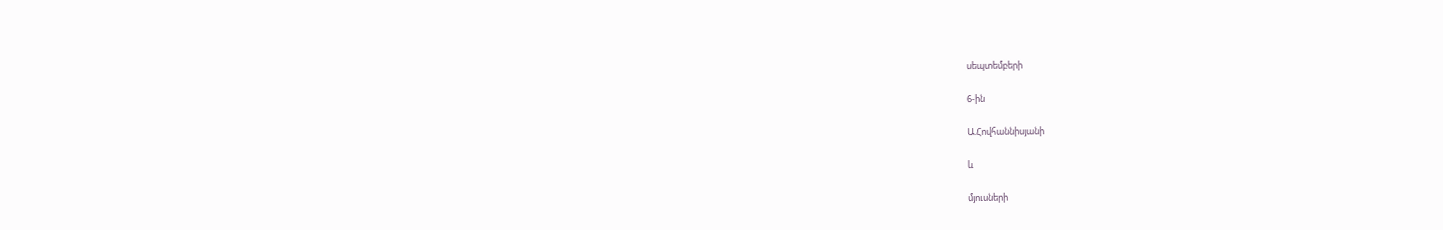սեպտեմբերի

6-ին

Ա.Հովհաննիսյանի

և

մյուսների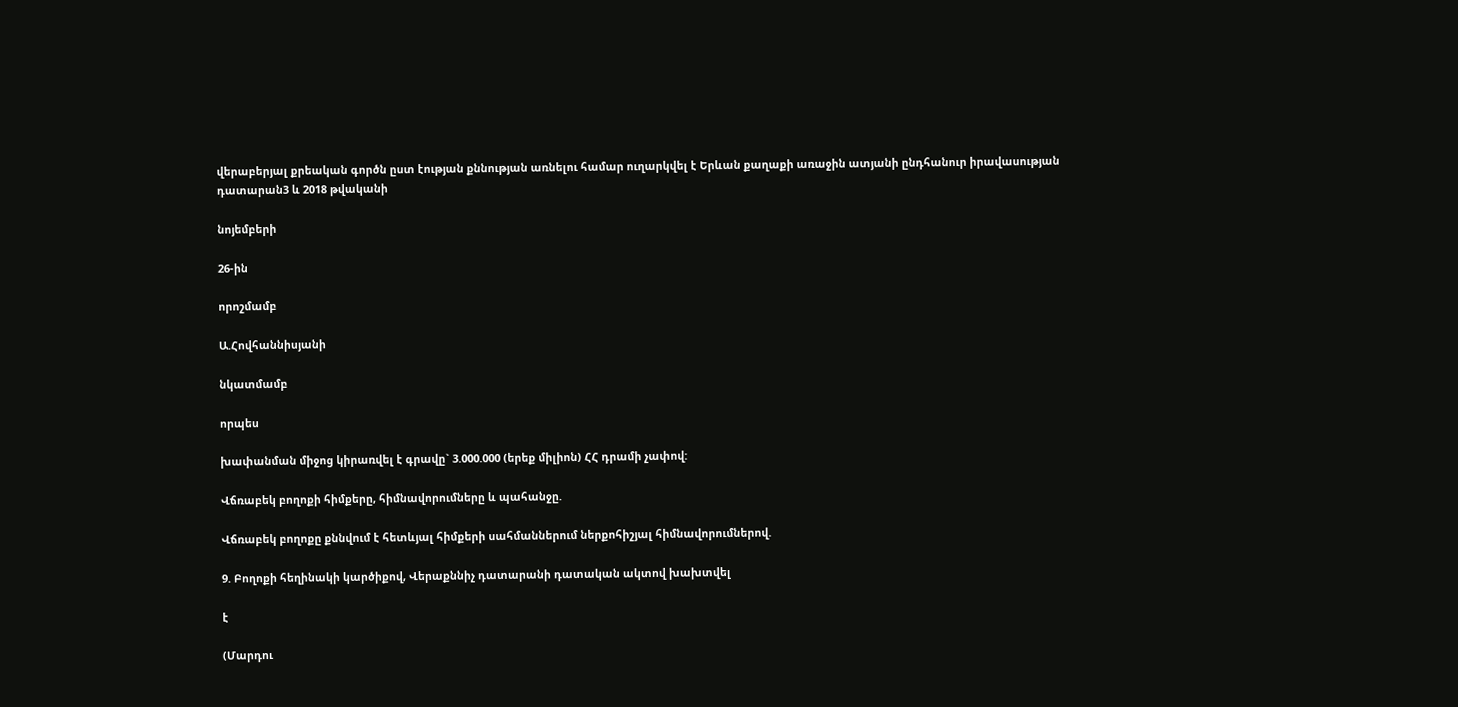վերաբերյալ քրեական գործն ըստ էության քննության առնելու համար ուղարկվել է Երևան քաղաքի առաջին ատյանի ընդհանուր իրավասության դատարան3 և 2018 թվականի

նոյեմբերի

26-ին

որոշմամբ

Ա.Հովհաննիսյանի

նկատմամբ

որպես

խափանման միջոց կիրառվել է գրավը` 3.000.000 (երեք միլիոն) ՀՀ դրամի չափով:

Վճռաբեկ բողոքի հիմքերը, հիմնավորումները և պահանջը.

Վճռաբեկ բողոքը քննվում է հետևյալ հիմքերի սահմաններում ներքոհիշյալ հիմնավորումներով.

9. Բողոքի հեղինակի կարծիքով, Վերաքննիչ դատարանի դատական ակտով խախտվել

է

(Մարդու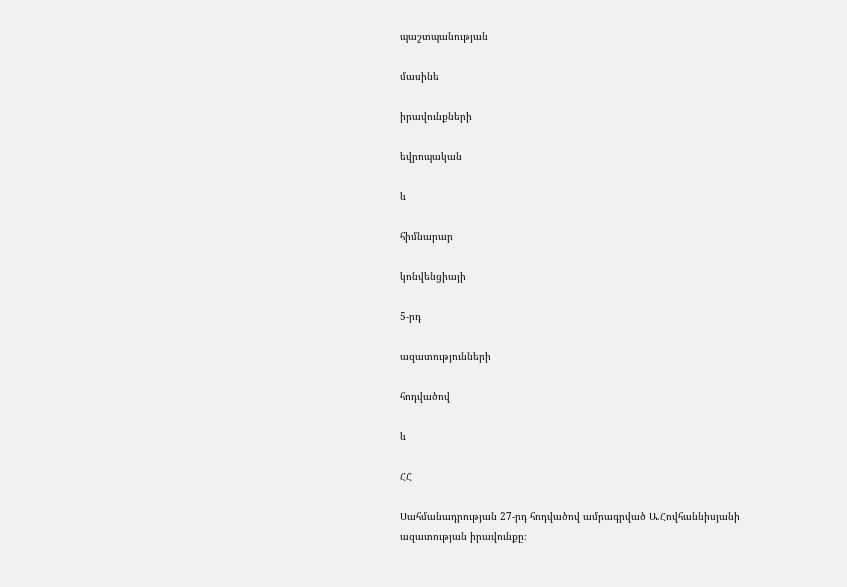պաշտպանության

մասինե

իրավունքների

եվրոպական

և

հիմնարար

կոնվենցիայի

5-րդ

ազատությունների

հոդվածով

և

ՀՀ

Սահմանադրության 27-րդ հոդվածով ամրագրված Ա.Հովհաննիսյանի ազատության իրավունքը։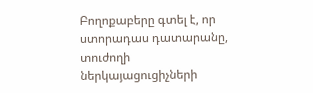Բողոքաբերը գտել է, որ ստորադաս դատարանը, տուժողի ներկայացուցիչների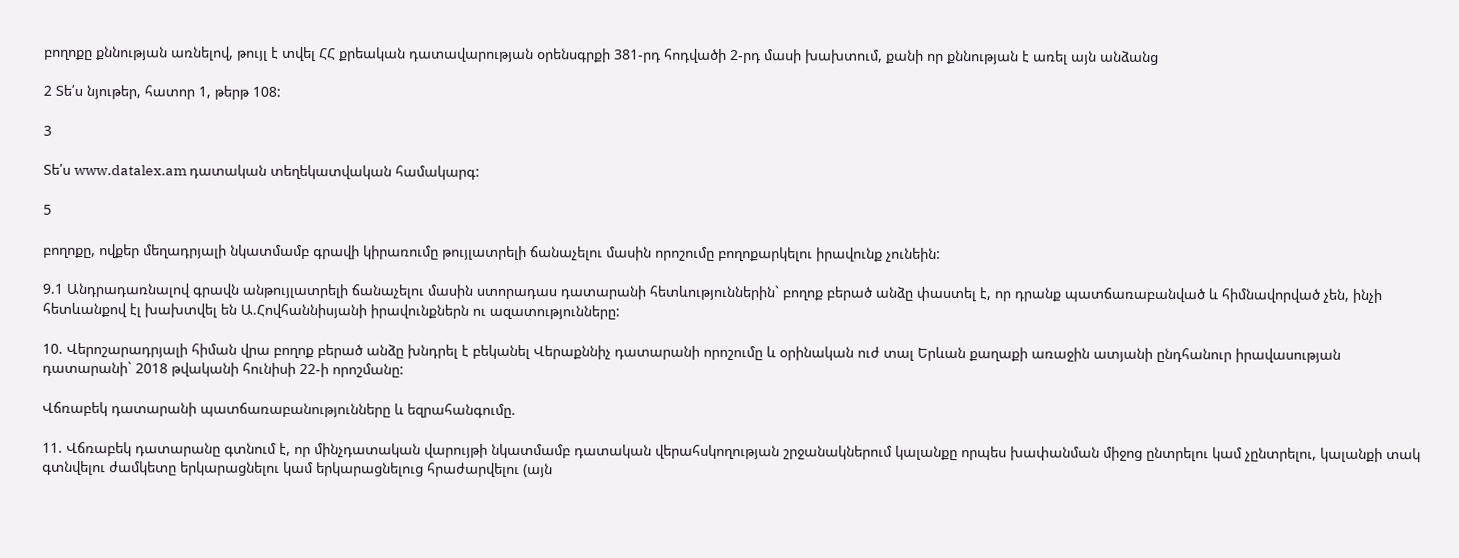բողոքը քննության առնելով, թույլ է տվել ՀՀ քրեական դատավարության օրենսգրքի 381-րդ հոդվածի 2-րդ մասի խախտում, քանի որ քննության է առել այն անձանց

2 Տե՛ս նյութեր, հատոր 1, թերթ 108:

3

Տե՛ս www.datalex.am դատական տեղեկատվական համակարգ:

5

բողոքը, ովքեր մեղադրյալի նկատմամբ գրավի կիրառումը թույլատրելի ճանաչելու մասին որոշումը բողոքարկելու իրավունք չունեին:

9.1 Անդրադառնալով գրավն անթույլատրելի ճանաչելու մասին ստորադաս դատարանի հետևություններին` բողոք բերած անձը փաստել է, որ դրանք պատճառաբանված և հիմնավորված չեն, ինչի հետևանքով էլ խախտվել են Ա.Հովհաննիսյանի իրավունքներն ու ազատությունները:

10. Վերոշարադրյալի հիման վրա բողոք բերած անձը խնդրել է բեկանել Վերաքննիչ դատարանի որոշումը և օրինական ուժ տալ Երևան քաղաքի առաջին ատյանի ընդհանուր իրավասության դատարանի` 2018 թվականի հունիսի 22-ի որոշմանը:

Վճռաբեկ դատարանի պատճառաբանությունները և եզրահանգումը.

11. Վճռաբեկ դատարանը գտնում է, որ մինչդատական վարույթի նկատմամբ դատական վերահսկողության շրջանակներում կալանքը որպես խափանման միջոց ընտրելու կամ չընտրելու, կալանքի տակ գտնվելու ժամկետը երկարացնելու կամ երկարացնելուց հրաժարվելու (այն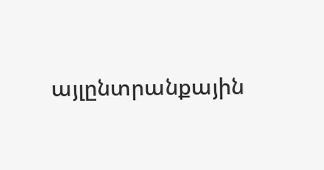այլընտրանքային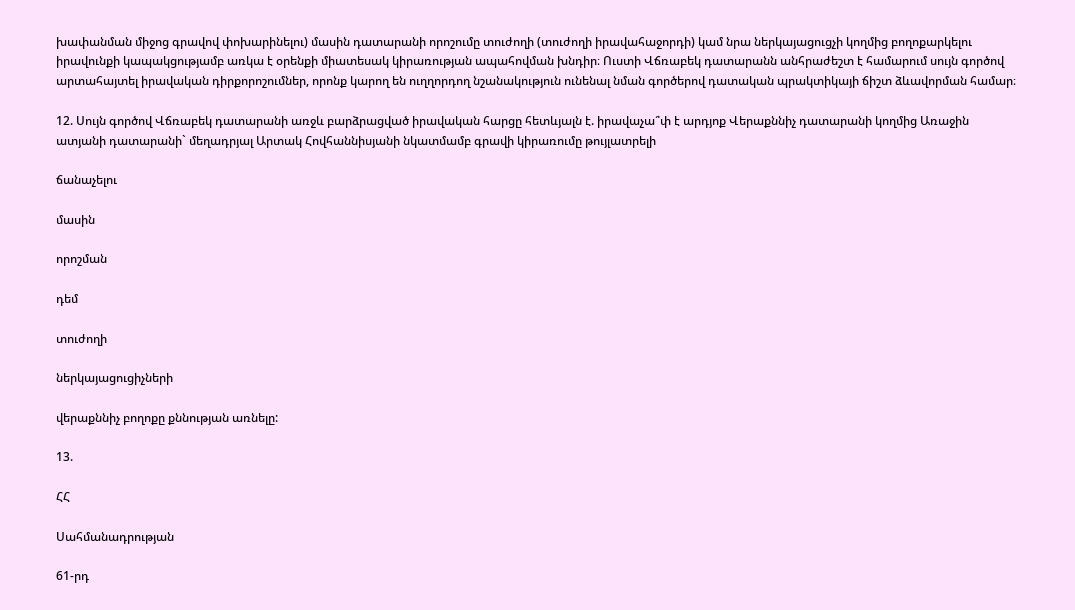խափանման միջոց գրավով փոխարինելու) մասին դատարանի որոշումը տուժողի (տուժողի իրավահաջորդի) կամ նրա ներկայացուցչի կողմից բողոքարկելու իրավունքի կապակցությամբ առկա է օրենքի միատեսակ կիրառության ապահովման խնդիր։ Ուստի Վճռաբեկ դատարանն անհրաժեշտ է համարում սույն գործով արտահայտել իրավական դիրքորոշումներ, որոնք կարող են ուղղորդող նշանակություն ունենալ նման գործերով դատական պրակտիկայի ճիշտ ձևավորման համար։

12. Սույն գործով Վճռաբեկ դատարանի առջև բարձրացված իրավական հարցը հետևյալն է. իրավաչա՞փ է արդյոք Վերաքննիչ դատարանի կողմից Առաջին ատյանի դատարանի` մեղադրյալ Արտակ Հովհաննիսյանի նկատմամբ գրավի կիրառումը թույլատրելի

ճանաչելու

մասին

որոշման

դեմ

տուժողի

ներկայացուցիչների

վերաքննիչ բողոքը քննության առնելը:

13.

ՀՀ

Սահմանադրության

61-րդ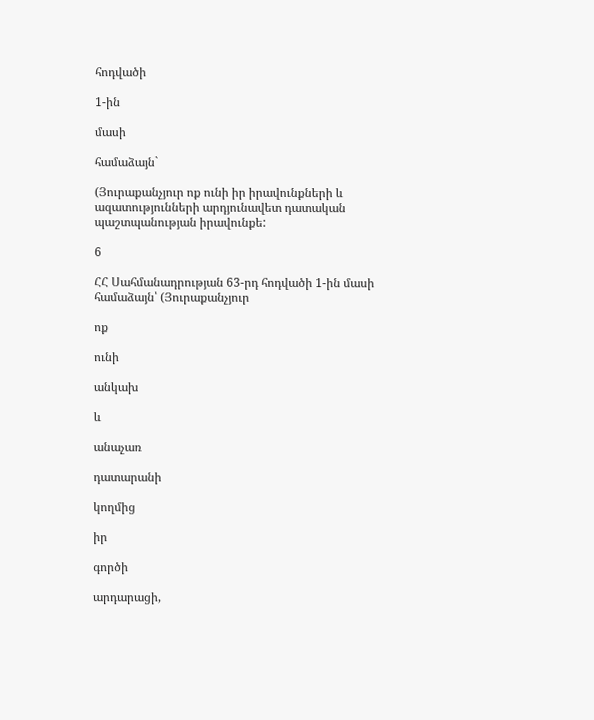հոդվածի

1-ին

մասի

համաձայն`

(Յուրաքանչյուր ոք ունի իր իրավունքների և ազատությունների արդյունավետ դատական պաշտպանության իրավունքե:

6

ՀՀ Սահմանադրության 63-րդ հոդվածի 1-ին մասի համաձայն՝ (Յուրաքանչյուր

ոք

ունի

անկախ

և

անաչառ

դատարանի

կողմից

իր

գործի

արդարացի,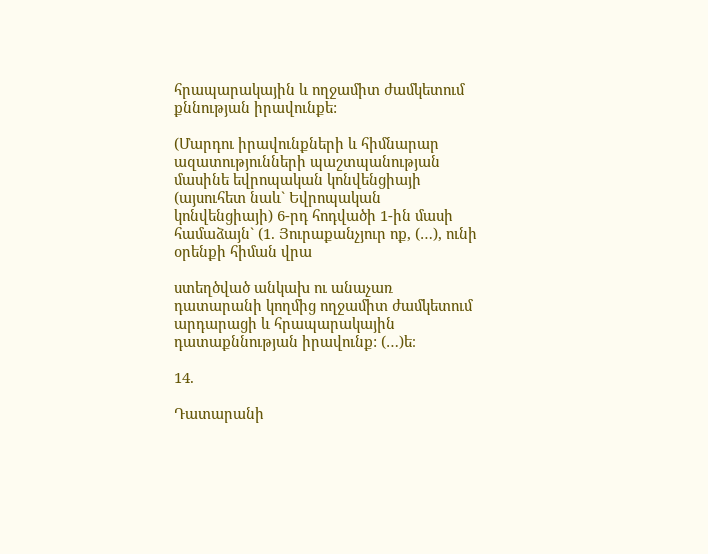հրապարակային և ողջամիտ ժամկետում քննության իրավունքե:

(Մարդու իրավունքների և հիմնարար ազատությունների պաշտպանության մասինե եվրոպական կոնվենցիայի (այսուհետ նաև` Եվրոպական կոնվենցիայի) 6-րդ հոդվածի 1-ին մասի համաձայն` (1. Յուրաքանչյուր ոք, (…), ունի օրենքի հիման վրա

ստեղծված անկախ ու անաչառ դատարանի կողմից ողջամիտ ժամկետում արդարացի և հրապարակային դատաքննության իրավունք: (…)ե։

14.

Դատարանի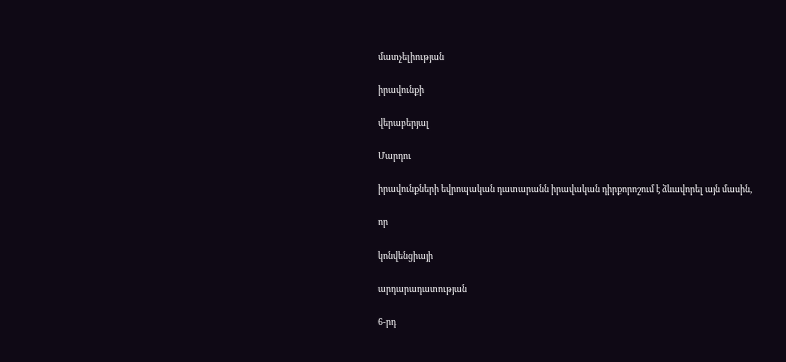մատչելիության

իրավունքի

վերաբերյալ

Մարդու

իրավունքների եվրոպական դատարանն իրավական դիրքորոշում է ձևավորել այն մասին,

որ

կոնվենցիայի

արդարադատության

6-րդ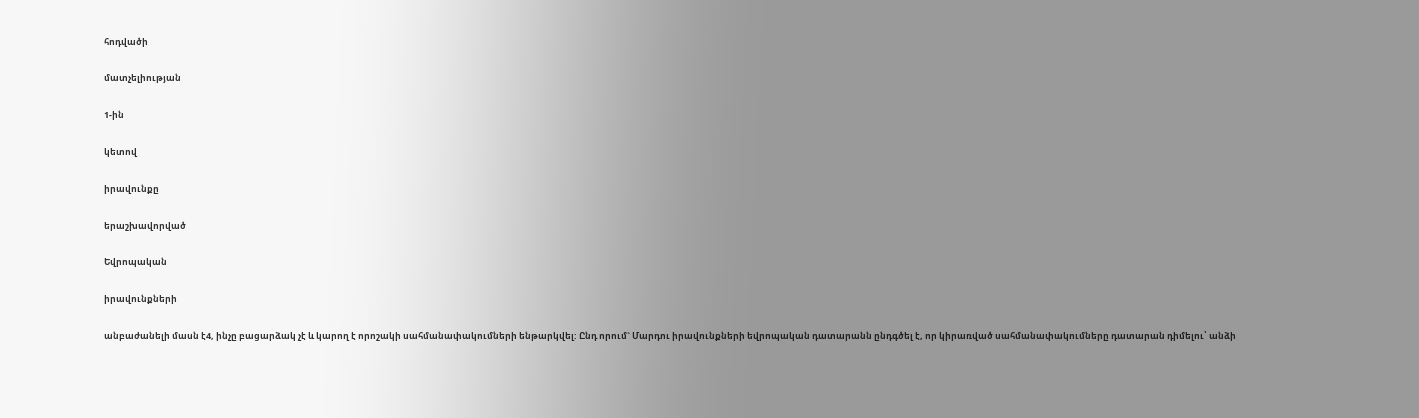հոդվածի

մատչելիության

1-ին

կետով

իրավունքը

երաշխավորված

Եվրոպական

իրավունքների

անբաժանելի մասն է4, ինչը բացարձակ չէ և կարող է որոշակի սահմանափակումների ենթարկվել: Ընդ որում` Մարդու իրավունքների եվրոպական դատարանն ընդգծել է, որ կիրառված սահմանափակումները դատարան դիմելու՝ անձի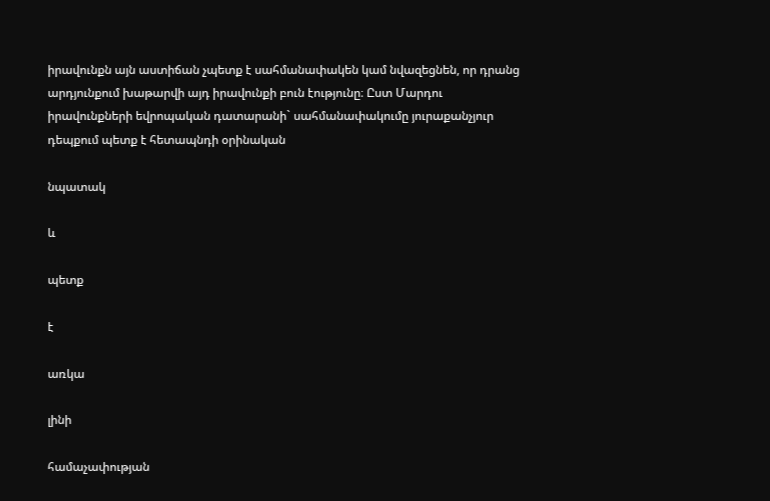իրավունքն այն աստիճան չպետք է սահմանափակեն կամ նվազեցնեն, որ դրանց արդյունքում խաթարվի այդ իրավունքի բուն էությունը։ Ըստ Մարդու իրավունքների եվրոպական դատարանի` սահմանափակումը յուրաքանչյուր դեպքում պետք է հետապնդի օրինական

նպատակ

և

պետք

է

առկա

լինի

համաչափության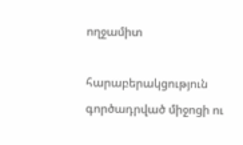ողջամիտ

հարաբերակցություն գործադրված միջոցի ու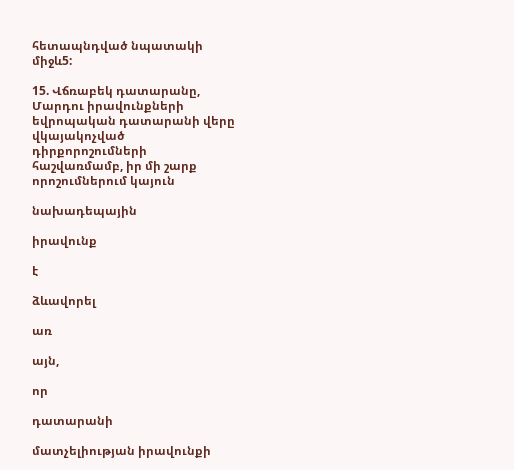հետապնդված նպատակի միջև5:

15. Վճռաբեկ դատարանը, Մարդու իրավունքների եվրոպական դատարանի վերը վկայակոչված դիրքորոշումների հաշվառմամբ, իր մի շարք որոշումներում կայուն

նախադեպային

իրավունք

է

ձևավորել

առ

այն,

որ

դատարանի

մատչելիության իրավունքի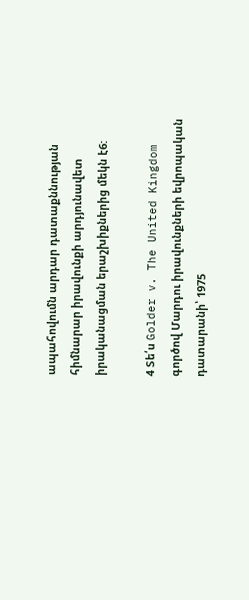ապահովումն արդար դատաքննության հիմնարար իրավունքի արդյունավետ իրականացման երաշխիքներից մեկն է6:

4 Տե՛ս Golder v. The United Kingdom գործով Մարդու իրավունքների եվրոպական դատարանի՝ 1975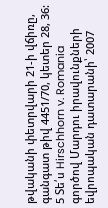թվականի փետրվարի 21-ի վճիռը, գանգատ թիվ 4451/70, կետեր 28, 36: 5 Տե՛ս Hirschhorn v. Romania գործով Մարդու իրավունքների եվրոպական դատարանի՝ 2007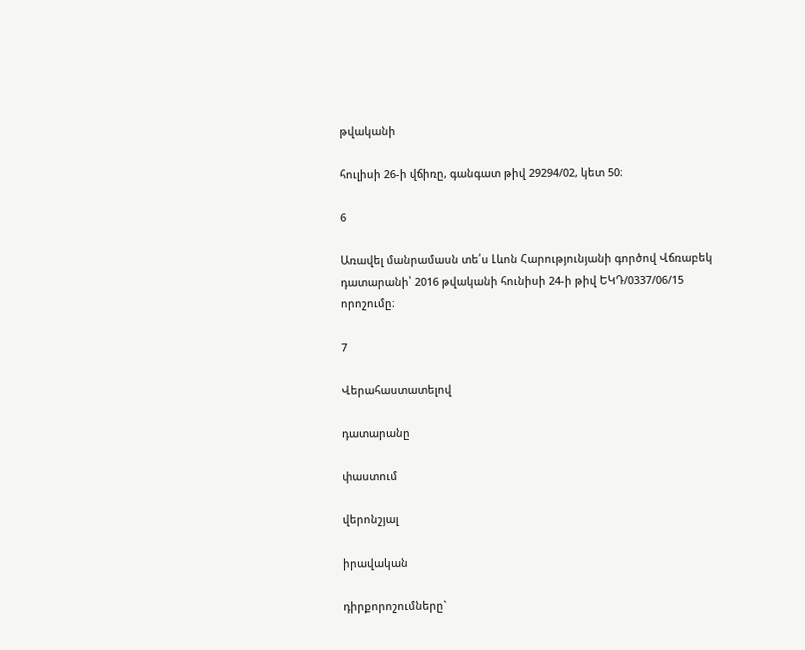թվականի

հուլիսի 26-ի վճիռը, գանգատ թիվ 29294/02, կետ 50։

6

Առավել մանրամասն տե՛ս Լևոն Հարությունյանի գործով Վճռաբեկ դատարանի՝ 2016 թվականի հունիսի 24-ի թիվ ԵԿԴ/0337/06/15 որոշումը։

7

Վերահաստատելով

դատարանը

փաստում

վերոնշյալ

իրավական

դիրքորոշումները`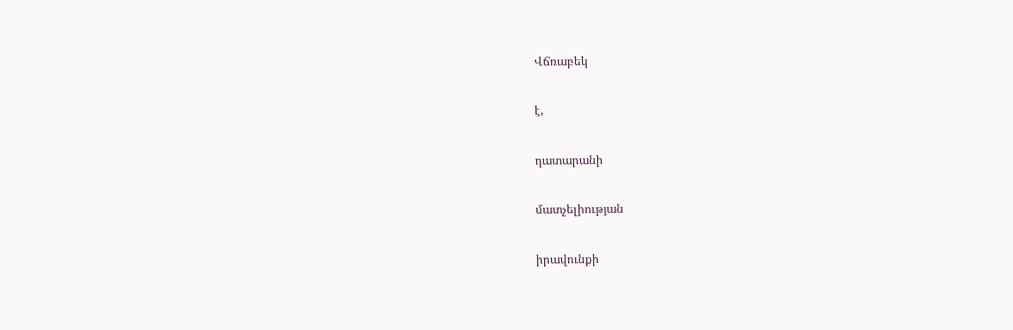Վճռաբեկ

է,

դատարանի

մատչելիության

իրավունքի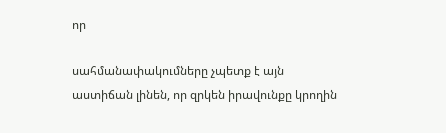որ

սահմանափակումները չպետք է այն աստիճան լինեն, որ զրկեն իրավունքը կրողին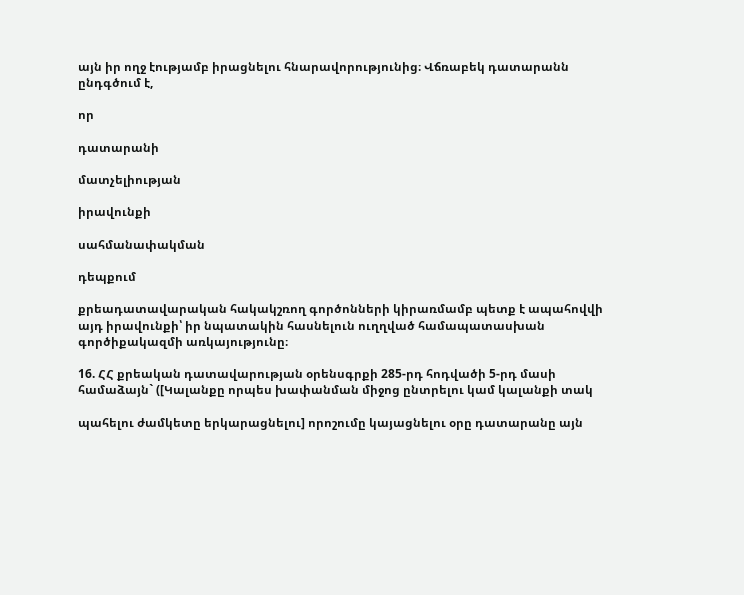այն իր ողջ էությամբ իրացնելու հնարավորությունից։ Վճռաբեկ դատարանն ընդգծում է,

որ

դատարանի

մատչելիության

իրավունքի

սահմանափակման

դեպքում

քրեադատավարական հակակշռող գործոնների կիրառմամբ պետք է ապահովվի այդ իրավունքի՝ իր նպատակին հասնելուն ուղղված համապատասխան գործիքակազմի առկայությունը։

16. ՀՀ քրեական դատավարության օրենսգրքի 285-րդ հոդվածի 5-րդ մասի համաձայն` ([Կալանքը որպես խափանման միջոց ընտրելու կամ կալանքի տակ

պահելու ժամկետը երկարացնելու] որոշումը կայացնելու օրը դատարանը այն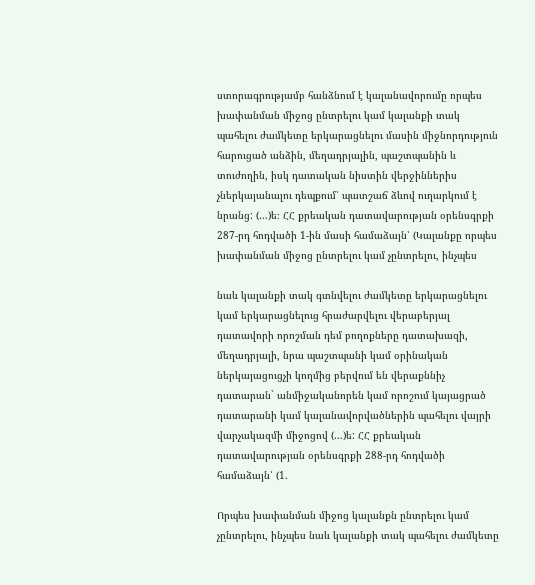ստորագրությամբ հանձնում է կալանավորումը որպես խափանման միջոց ընտրելու կամ կալանքի տակ պահելու ժամկետը երկարացնելու մասին միջնորդություն հարուցած անձին, մեղադրյալին, պաշտպանին և տուժողին, իսկ դատական նիստին վերջիններիս չներկայանալու դեպքում՝ պատշաճ ձևով ուղարկում է նրանց: (…)ե։ ՀՀ քրեական դատավարության օրենսգրքի 287-րդ հոդվածի 1-ին մասի համաձայն՝ (Կալանքը որպես խափանման միջոց ընտրելու կամ չընտրելու, ինչպես

նաև կալանքի տակ գտնվելու ժամկետը երկարացնելու կամ երկարացնելուց հրաժարվելու վերաբերյալ դատավորի որոշման դեմ բողոքները դատախազի, մեղադրյալի, նրա պաշտպանի կամ օրինական ներկայացուցչի կողմից բերվում են վերաքննիչ դատարան` անմիջականորեն կամ որոշում կայացրած դատարանի կամ կալանավորվածներին պահելու վայրի վարչակազմի միջոցով (…)ե: ՀՀ քրեական դատավարության օրենսգրքի 288-րդ հոդվածի համաձայն՝ (1.

Որպես խափանման միջոց կալանքն ընտրելու կամ չընտրելու, ինչպես նաև կալանքի տակ պահելու ժամկետը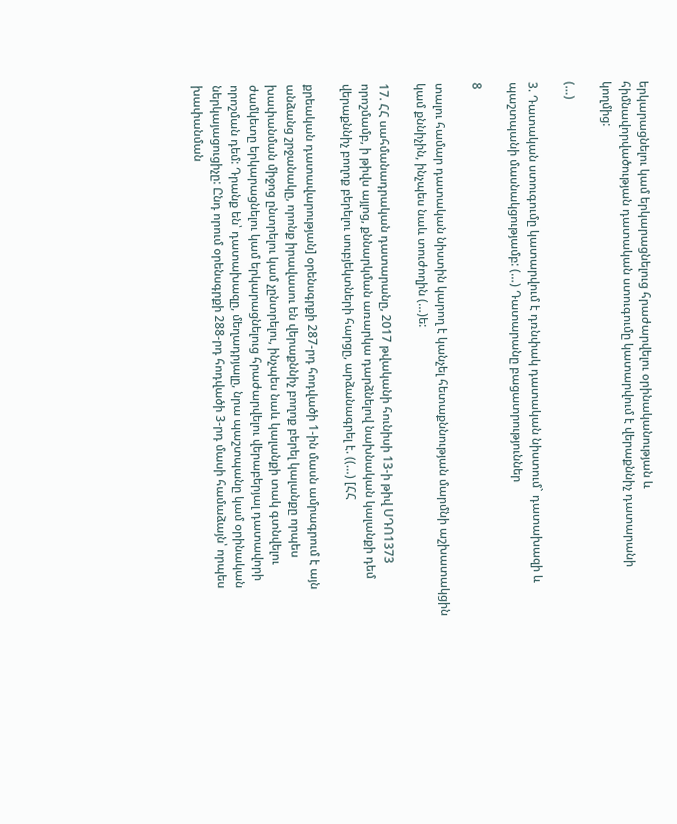երկարացնելու կամ երկարացնելուց հրաժարվելու օրինականության և հիմնավորվածության դատական ստուգումը կատարվում է վերաքննիչ դատարանի կողմից:

(…)

3. Դատական ստուգումը կատարվում է դռնփակ դատական նիստում` դատախազի և պաշտպանի մասնակցությամբ: (…) Դատարանը բացատրություններ

8

տալու համար դատական նիստին կարող է կանչել հետաքննության մարմնի աշխատակցին կամ քննիչին, ինչպես նաև տուժողին (…)ե:

17. ՀՀ սահմանադրական դատարանը, 2017 թվականի հունիսի 13-ի թիվ ՍԴՈ1373 որոշմամբ, ի թիվս այլոց, քննարկման առարկա դարձնելով նախնական կալանքի դեմ վերաքննիչ բողոք բերելու սուբյեկտների հարցը, արձանագրել է. ((…) [ՀՀ

քրեական դատավարության] օրենսգրքի 287-րդ հոդվածի 1-ին մասն ամրագրում է այն անձանց շրջանակը, որոնք իրավասու են վերաքննիչ բողոք բերել կալանքը որպես խափանման միջոց ընտրելու կամ չընտրելու, ինչպես նաև կալանքի տակ գտնվելու ժամկետը երկարացնելու կամ երկարացնելուց հրաժարվելու վերաբերյալ դատավորի որոշման դեմ: Դրանք են՝ դատախազը, մեղադրյալը, նրա պաշտպանը կամ օրինական ներկայացուցիչը: Ընդ որում օրենսգրքի 288-րդ հոդվածի 3-րդ մասի համաձայն՝ որպես խափանման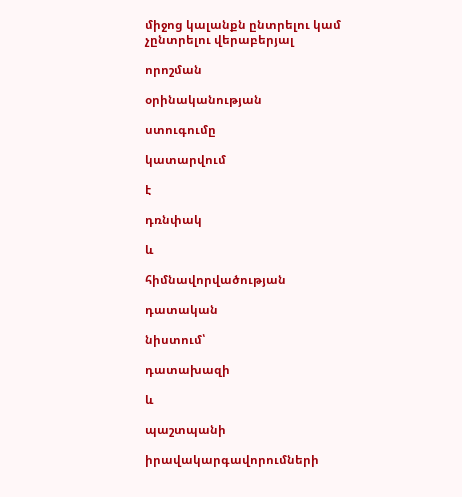միջոց կալանքն ընտրելու կամ չընտրելու վերաբերյալ

որոշման

օրինականության

ստուգումը

կատարվում

է

դռնփակ

և

հիմնավորվածության

դատական

նիստում՝

դատախազի

և

պաշտպանի

իրավակարգավորումների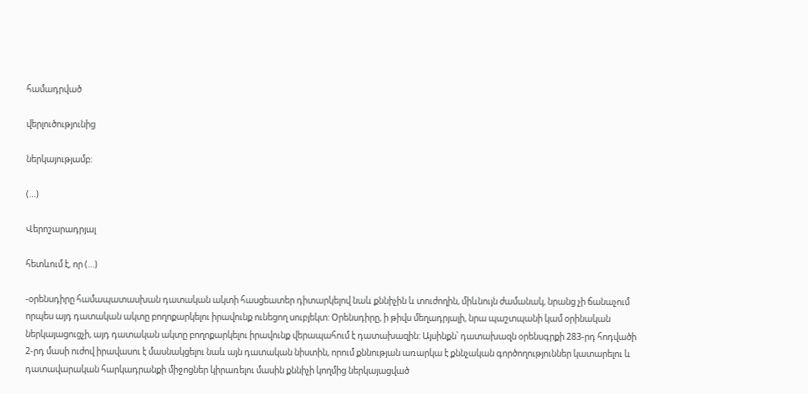համադրված

վերլուծությունից

ներկայությամբ:

(…)

Վերոշարադրյալ

հետևում է, որ (…)

-օրենսդիրը համապատասխան դատական ակտի հասցեատեր դիտարկելով նաև քննիչին և տուժողին, միևնույն ժամանակ, նրանց չի ճանաչում որպես այդ դատական ակտը բողոքարկելու իրավունք ունեցող սուբյեկտ: Օրենսդիրը, ի թիվս մեղադրյալի, նրա պաշտպանի կամ օրինական ներկայացուցչի, այդ դատական ակտը բողոքարկելու իրավունք վերապահում է դատախազին: Այսինքն՝ դատախազն օրենսգրքի 283-րդ հոդվածի 2-րդ մասի ուժով իրավասու է մասնակցելու նաև այն դատական նիստին, որում քննության առարկա է քննչական գործողություններ կատարելու և դատավարական հարկադրանքի միջոցներ կիրառելու մասին քննիչի կողմից ներկայացված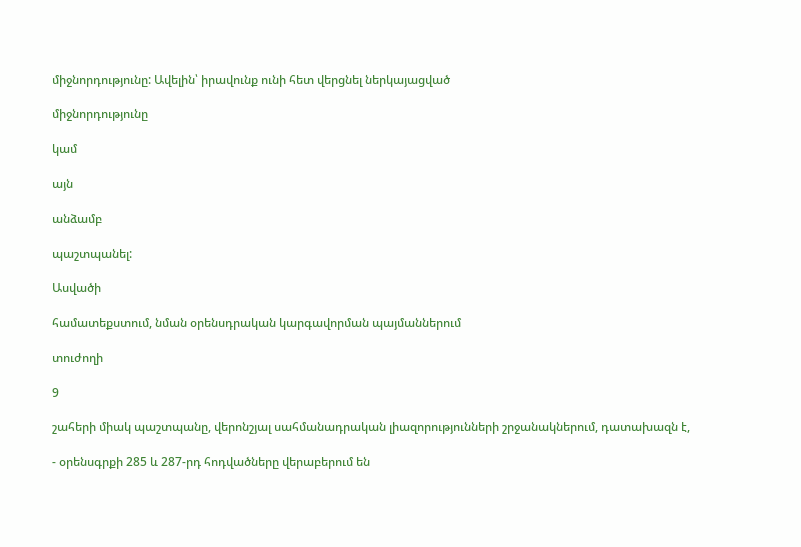միջնորդությունը: Ավելին՝ իրավունք ունի հետ վերցնել ներկայացված

միջնորդությունը

կամ

այն

անձամբ

պաշտպանել:

Ասվածի

համատեքստում, նման օրենսդրական կարգավորման պայմաններում

տուժողի

9

շահերի միակ պաշտպանը, վերոնշյալ սահմանադրական լիազորությունների շրջանակներում, դատախազն է,

- օրենսգրքի 285 և 287-րդ հոդվածները վերաբերում են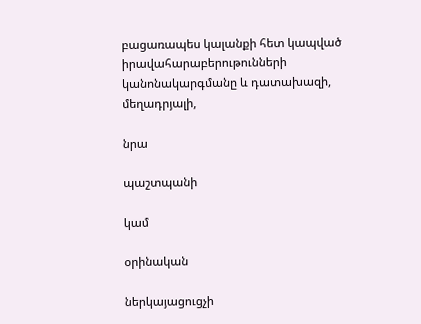բացառապես կալանքի հետ կապված իրավահարաբերութունների կանոնակարգմանը և դատախազի, մեղադրյալի,

նրա

պաշտպանի

կամ

օրինական

ներկայացուցչի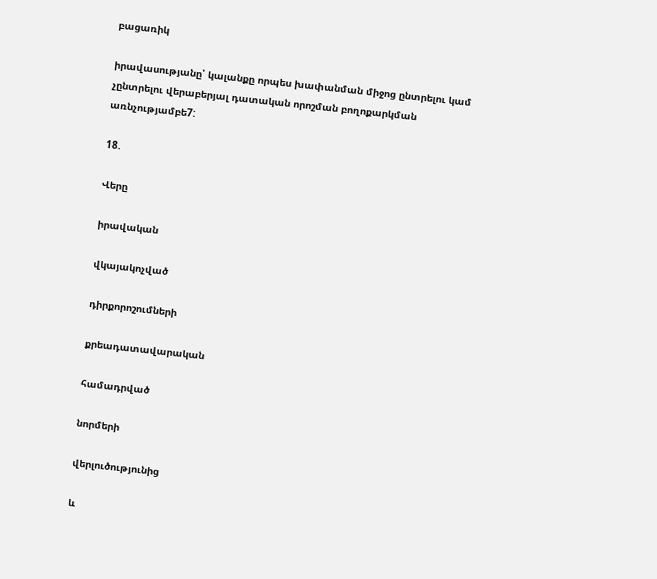բացառիկ

իրավասությանը՝ կալանքը որպես խափանման միջոց ընտրելու կամ չընտրելու վերաբերյալ դատական որոշման բողոքարկման առնչությամբե7:

18.

Վերը

իրավական

վկայակոչված

դիրքորոշումների

քրեադատավարական

համադրված

նորմերի

վերլուծությունից

և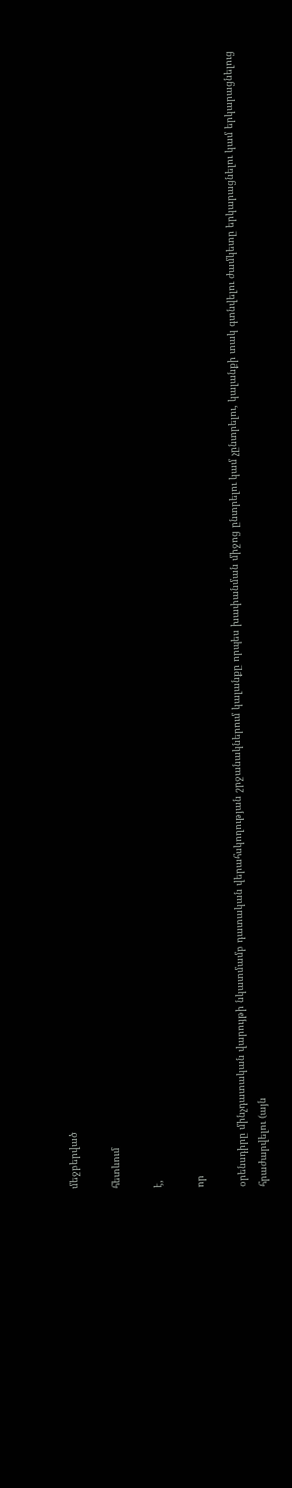մեջբերված

հետևում

է,

որ

օրենսդիրը մինչդատական վարույթի նկատմամբ դատական վերահսկողության շրջանակներում կալանքը որպես խափանման միջոց ընտրելու կամ չընտրելու, կալանքի տակ գտնվելու ժամկետը երկարացնելու կամ երկարացնելուց հրաժարվելու (այն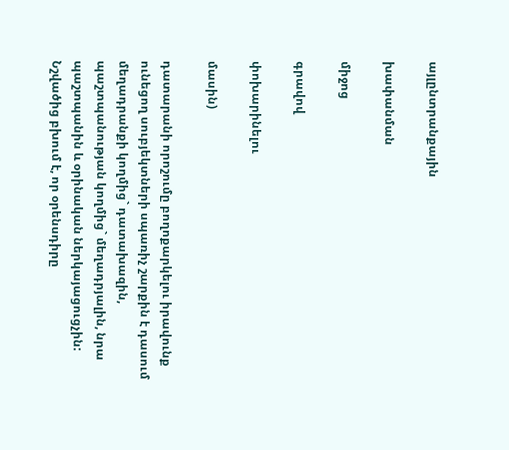այլընտրանքային

խափանման

միջոց

գրավով

փոխարինելու

մասին)

դատարանի որոշումը բողոքարկելու իրավունք ունեցող սուբյեկտների սպառիչ շարքին է դասում մեղադրանքի կողմից` դատախազին, պաշտպանության կողմից` մեղադրյալին, նրա պաշտպանին և օրինական ներկայացուցչին: Նշվածից բխում է, որ օրենսդիրը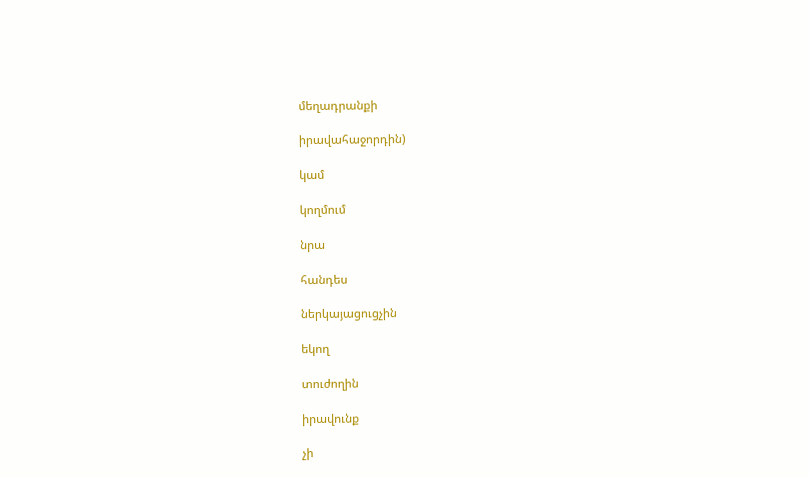մեղադրանքի

իրավահաջորդին)

կամ

կողմում

նրա

հանդես

ներկայացուցչին

եկող

տուժողին

իրավունք

չի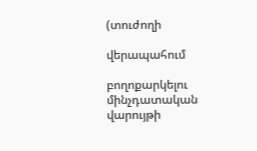(տուժողի

վերապահում

բողոքարկելու մինչդատական վարույթի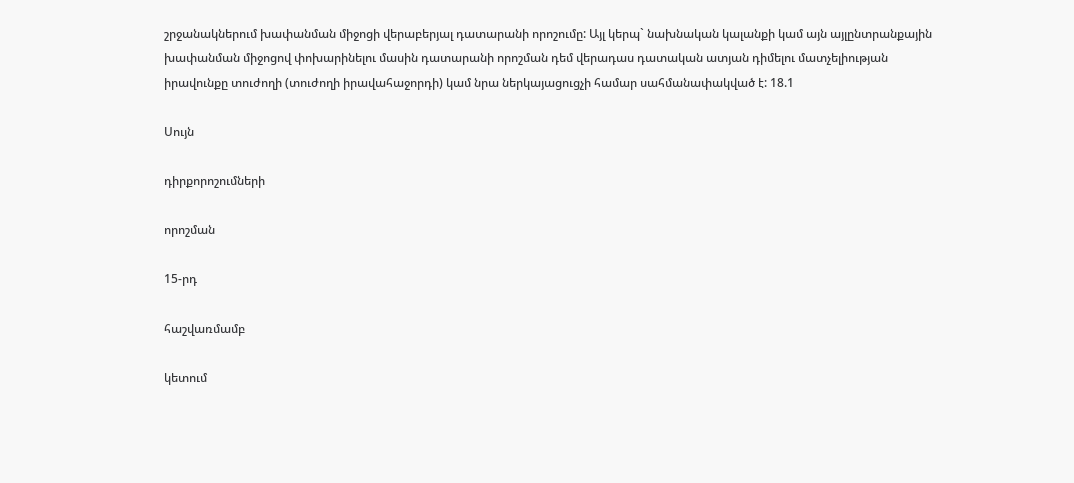շրջանակներում խափանման միջոցի վերաբերյալ դատարանի որոշումը: Այլ կերպ` նախնական կալանքի կամ այն այլընտրանքային խափանման միջոցով փոխարինելու մասին դատարանի որոշման դեմ վերադաս դատական ատյան դիմելու մատչելիության իրավունքը տուժողի (տուժողի իրավահաջորդի) կամ նրա ներկայացուցչի համար սահմանափակված է: 18.1

Սույն

դիրքորոշումների

որոշման

15-րդ

հաշվառմամբ

կետում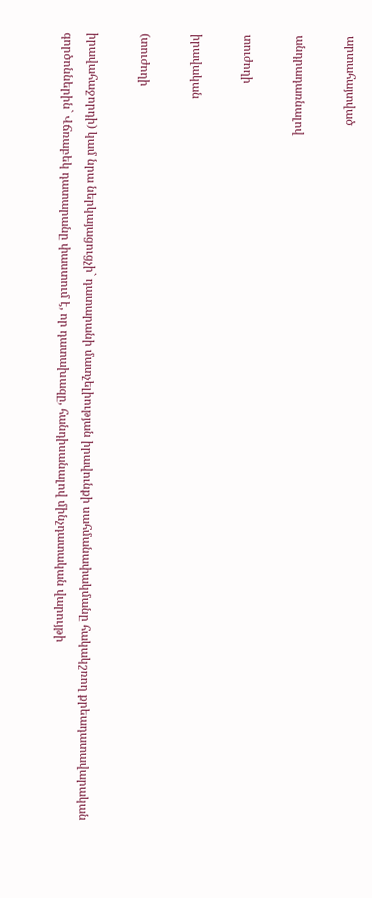արտահայտված

անդրադառնալով

տուժողի

իրավական

(տուժողի

իրավահաջորդի) կամ նրա ներկայացուցչի` դատարանի մատչելիության իրավունքի սահմանափակմանը հակակշռող քրեադատավարական գործոններին` Վճռաբեկ դատարանը փաստում է, որ դատախազը, հանդիսանալով մինչդատական վարույթի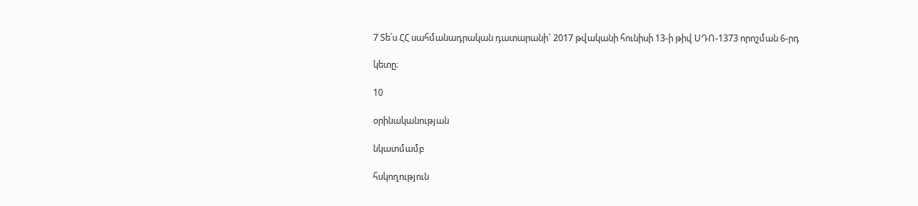7 Տե՛ս ՀՀ սահմանադրական դատարանի` 2017 թվականի հունիսի 13-ի թիվ ՍԴՈ-1373 որոշման 6-րդ

կետը։

10

օրինականության

նկատմամբ

հսկողություն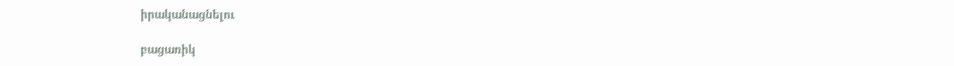իրականացնելու

բացառիկ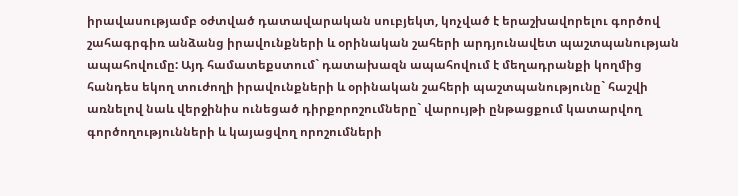իրավասությամբ օժտված դատավարական սուբյեկտ, կոչված է երաշխավորելու գործով շահագրգիռ անձանց իրավունքների և օրինական շահերի արդյունավետ պաշտպանության ապահովումը: Այդ համատեքստում` դատախազն ապահովում է մեղադրանքի կողմից հանդես եկող տուժողի իրավունքների և օրինական շահերի պաշտպանությունը` հաշվի առնելով նաև վերջինիս ունեցած դիրքորոշումները` վարույթի ընթացքում կատարվող գործողությունների և կայացվող որոշումների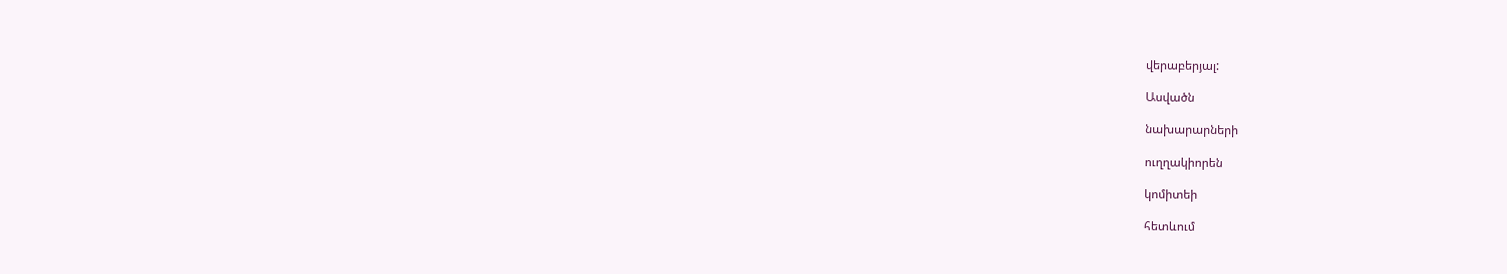վերաբերյալ:

Ասվածն

նախարարների

ուղղակիորեն

կոմիտեի

հետևում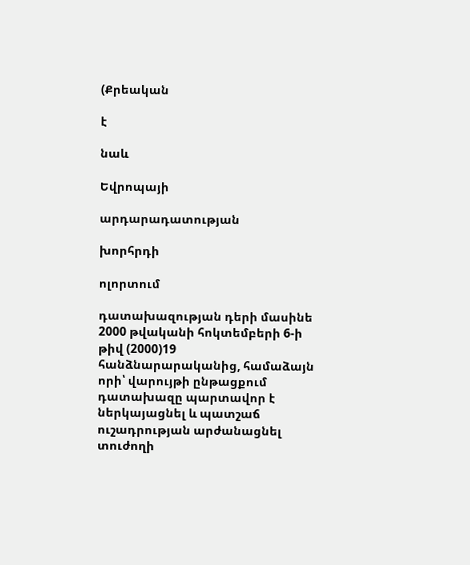(Քրեական

է

նաև

Եվրոպայի

արդարադատության

խորհրդի

ոլորտում

դատախազության դերի մասինե 2000 թվականի հոկտեմբերի 6-ի թիվ (2000)19 հանձնարարականից, համաձայն որի՝ վարույթի ընթացքում դատախազը պարտավոր է ներկայացնել և պատշաճ ուշադրության արժանացնել տուժողի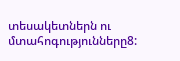տեսակետներն ու մտահոգությունները8: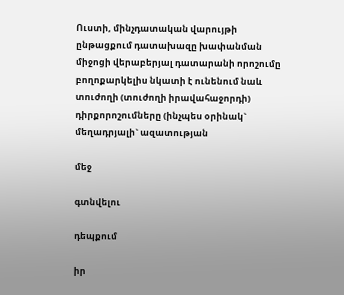Ուստի, մինչդատական վարույթի ընթացքում դատախազը խափանման միջոցի վերաբերյալ դատարանի որոշումը բողոքարկելիս նկատի է ունենում նաև տուժողի (տուժողի իրավահաջորդի) դիրքորոշումները (ինչպես օրինակ` մեղադրյալի` ազատության

մեջ

գտնվելու

դեպքում

իր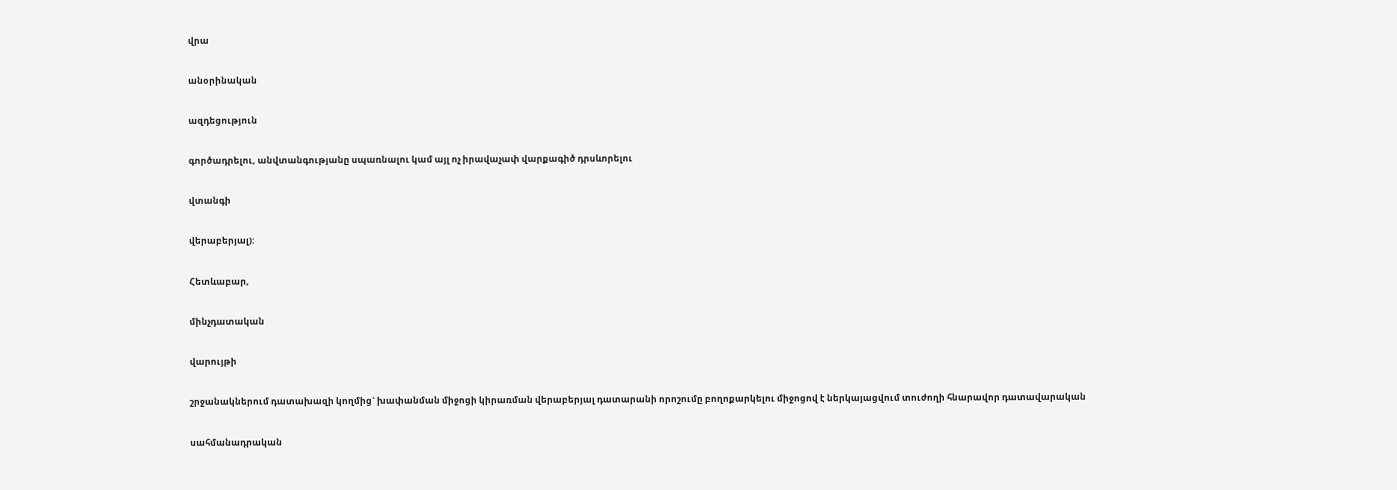վրա

անօրինական

ազդեցություն

գործադրելու, անվտանգությանը սպառնալու կամ այլ ոչ իրավաչափ վարքագիծ դրսևորելու

վտանգի

վերաբերյալ):

Հետևաբար,

մինչդատական

վարույթի

շրջանակներում դատախազի կողմից` խափանման միջոցի կիրառման վերաբերյալ դատարանի որոշումը բողոքարկելու միջոցով է ներկայացվում տուժողի հնարավոր դատավարական

սահմանադրական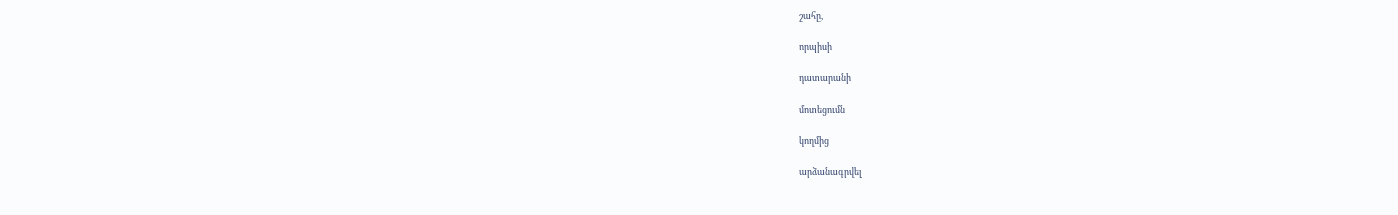շահը,

որպիսի

դատարանի

մոտեցումն

կողմից

արձանագրվել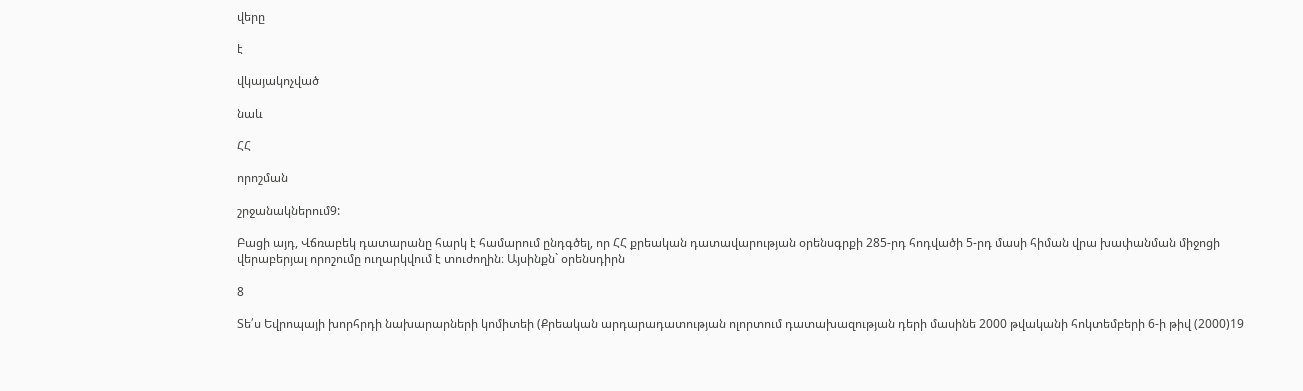վերը

է

վկայակոչված

նաև

ՀՀ

որոշման

շրջանակներում9:

Բացի այդ, Վճռաբեկ դատարանը հարկ է համարում ընդգծել, որ ՀՀ քրեական դատավարության օրենսգրքի 285-րդ հոդվածի 5-րդ մասի հիման վրա խափանման միջոցի վերաբերյալ որոշումը ուղարկվում է տուժողին։ Այսինքն` օրենսդիրն

8

Տե՛ս Եվրոպայի խորհրդի նախարարների կոմիտեի (Քրեական արդարադատության ոլորտում դատախազության դերի մասինե 2000 թվականի հոկտեմբերի 6-ի թիվ (2000)19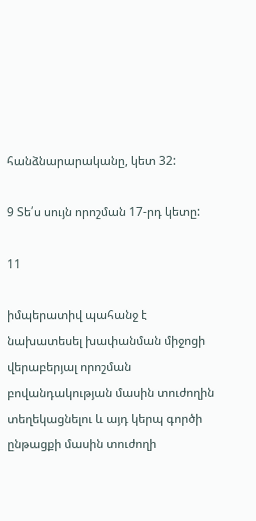հանձնարարականը, կետ 32:

9 Տե՛ս սույն որոշման 17-րդ կետը:

11

իմպերատիվ պահանջ է նախատեսել խափանման միջոցի վերաբերյալ որոշման բովանդակության մասին տուժողին տեղեկացնելու և այդ կերպ գործի ընթացքի մասին տուժողի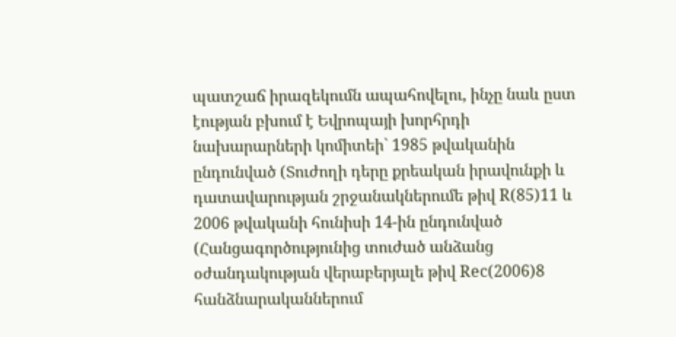պատշաճ իրազեկումն ապահովելու, ինչը նաև ըստ էության բխում է Եվրոպայի խորհրդի նախարարների կոմիտեի` 1985 թվականին ընդունված (Տուժողի դերը քրեական իրավունքի և դատավարության շրջանակներումե թիվ R(85)11 և 2006 թվականի հունիսի 14-ին ընդունված (Հանցագործությունից տուժած անձանց օժանդակության վերաբերյալե թիվ Rec(2006)8 հանձնարականներում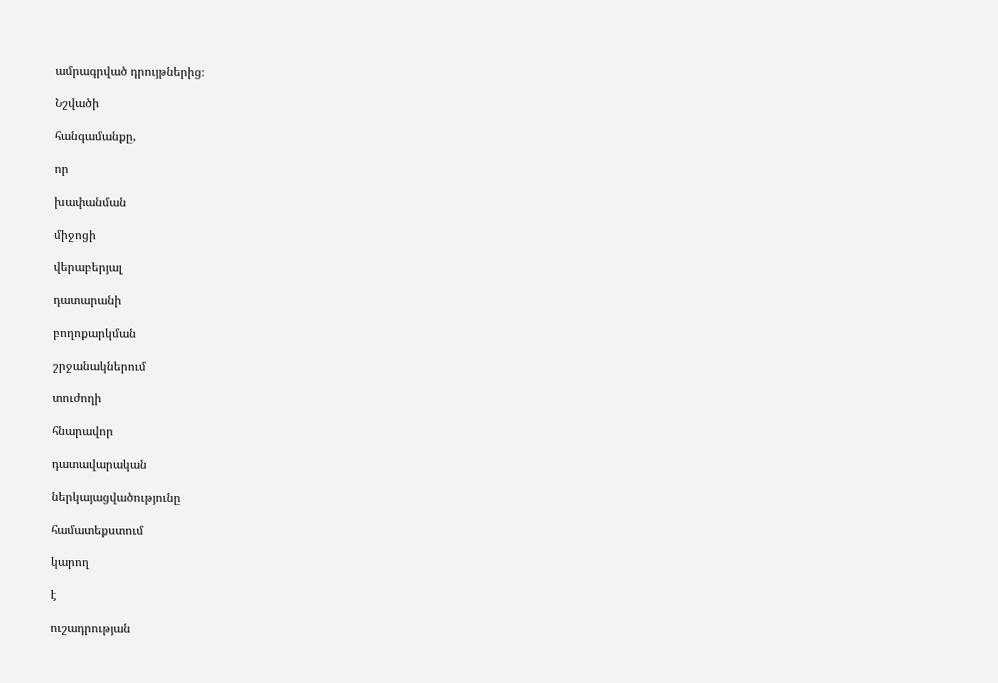ամրագրված դրույթներից։

Նշվածի

հանգամանքը,

որ

խափանման

միջոցի

վերաբերյալ

դատարանի

բողոքարկման

շրջանակներում

տուժողի

հնարավոր

դատավարական

ներկայացվածությունը

համատեքստում

կարող

է

ուշադրության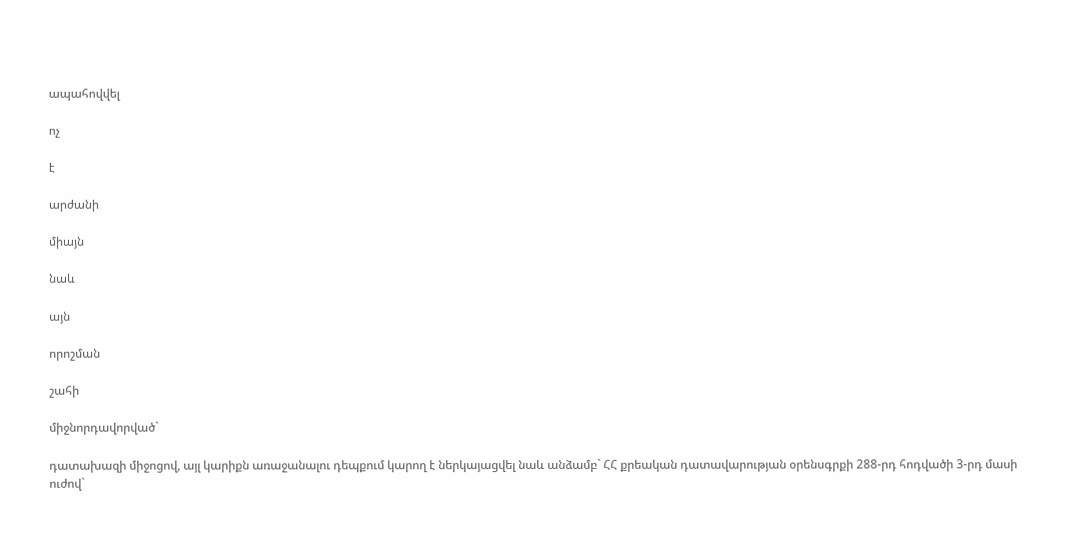ապահովվել

ոչ

է

արժանի

միայն

նաև

այն

որոշման

շահի

միջնորդավորված`

դատախազի միջոցով, այլ կարիքն առաջանալու դեպքում կարող է ներկայացվել նաև անձամբ` ՀՀ քրեական դատավարության օրենսգրքի 288-րդ հոդվածի 3-րդ մասի ուժով`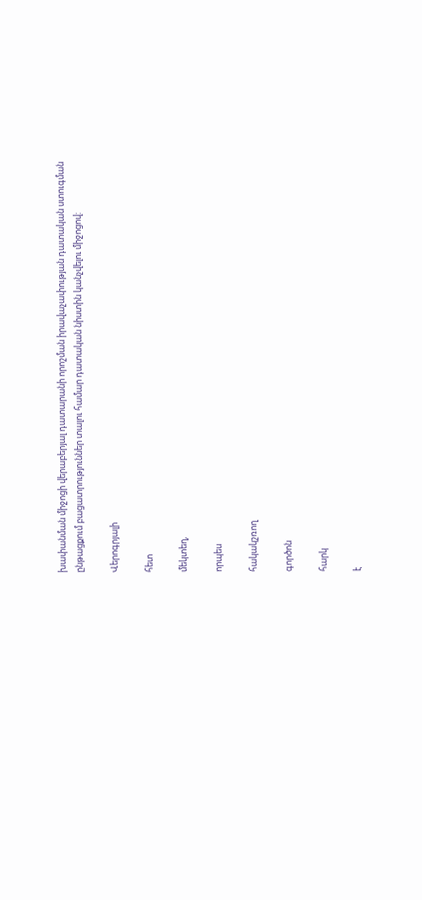խափանման միջոցի վերաբերյալ դատարանի որոշման իրավաչափության դատական ստուգման ընթացքում բացատրություններ տալու համար դատական նիստին կանչվելու միջոցով:

Վերոգրյալի

հետ

մեկտեղ,

որպես

հակակշռող

գործոն

հարկ

է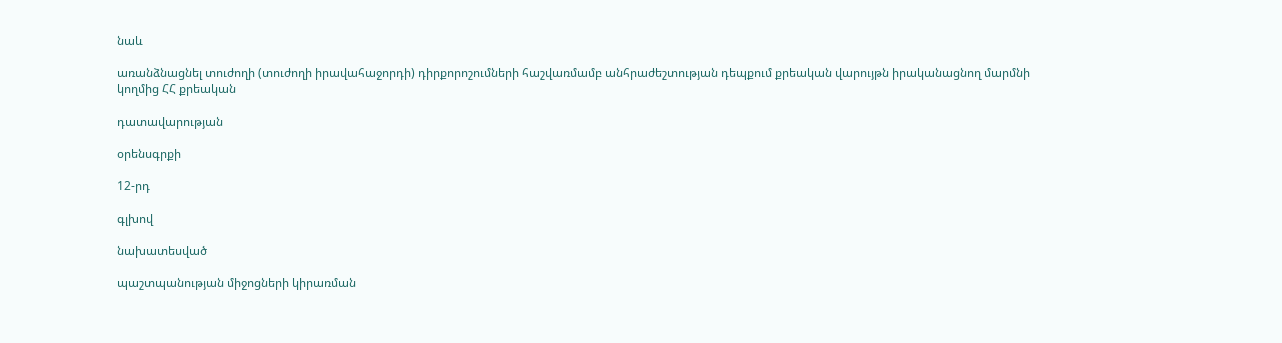նաև

առանձնացնել տուժողի (տուժողի իրավահաջորդի) դիրքորոշումների հաշվառմամբ անհրաժեշտության դեպքում քրեական վարույթն իրականացնող մարմնի կողմից ՀՀ քրեական

դատավարության

օրենսգրքի

12-րդ

գլխով

նախատեսված

պաշտպանության միջոցների կիրառման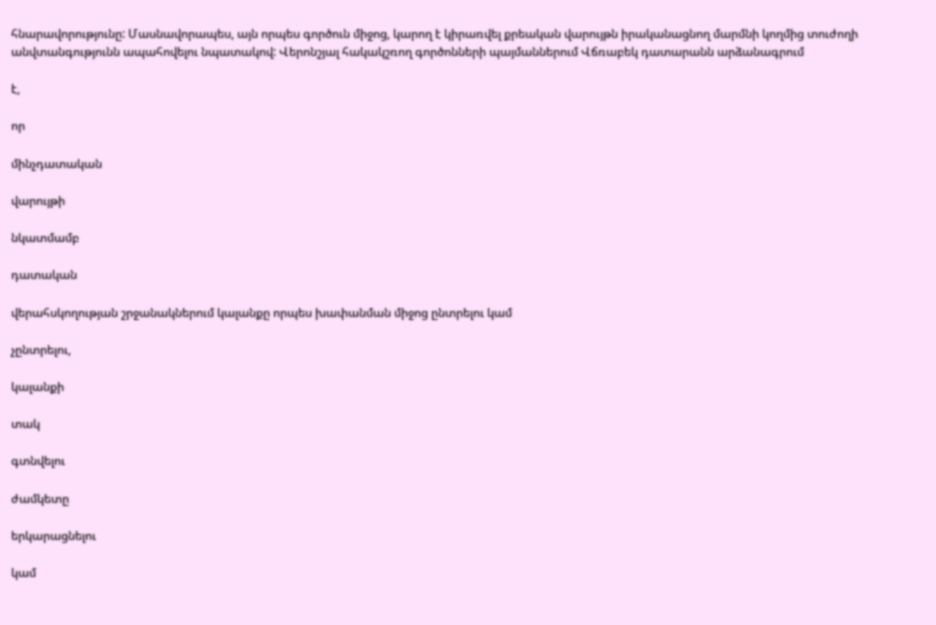հնարավորությունը: Մասնավորապես, այն որպես գործուն միջոց, կարող է կիրառվել քրեական վարույթն իրականացնող մարմնի կողմից տուժողի անվտանգությունն ապահովելու նպատակով: Վերոնշյալ հակակշռող գործոնների պայմաններում Վճռաբեկ դատարանն արձանագրում

է,

որ

մինչդատական

վարույթի

նկատմամբ

դատական

վերահսկողության շրջանակներում կալանքը որպես խափանման միջոց ընտրելու կամ

չընտրելու,

կալանքի

տակ

գտնվելու

ժամկետը

երկարացնելու

կամ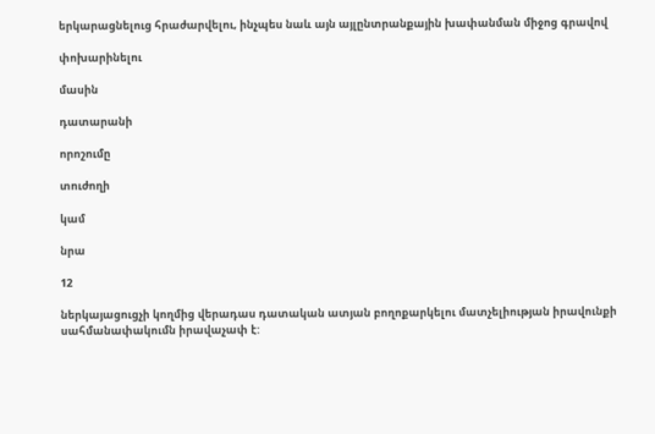երկարացնելուց հրաժարվելու, ինչպես նաև այն այլընտրանքային խափանման միջոց գրավով

փոխարինելու

մասին

դատարանի

որոշումը

տուժողի

կամ

նրա

12

ներկայացուցչի կողմից վերադաս դատական ատյան բողոքարկելու մատչելիության իրավունքի սահմանափակումն իրավաչափ է: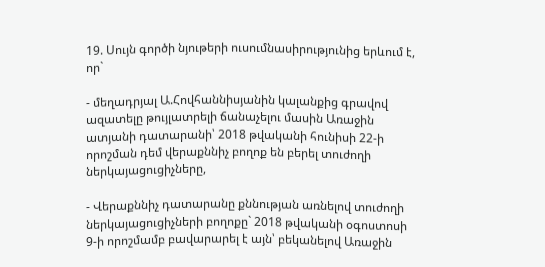19. Սույն գործի նյութերի ուսումնասիրությունից երևում է, որ`

- մեղադրյալ Ա.Հովհաննիսյանին կալանքից գրավով ազատելը թույլատրելի ճանաչելու մասին Առաջին ատյանի դատարանի՝ 2018 թվականի հունիսի 22-ի որոշման դեմ վերաքննիչ բողոք են բերել տուժողի ներկայացուցիչները,

- Վերաքննիչ դատարանը քննության առնելով տուժողի ներկայացուցիչների բողոքը` 2018 թվականի օգոստոսի 9-ի որոշմամբ բավարարել է այն՝ բեկանելով Առաջին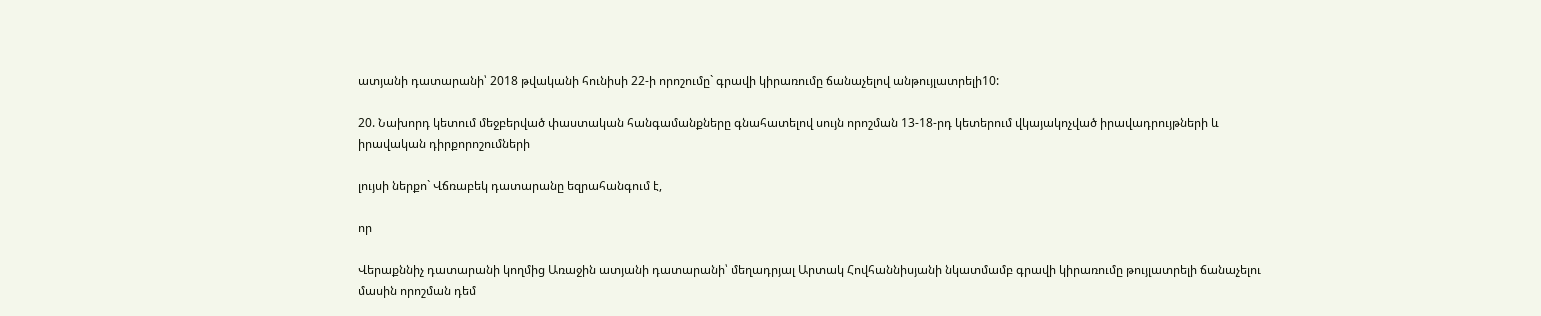ատյանի դատարանի՝ 2018 թվականի հունիսի 22-ի որոշումը` գրավի կիրառումը ճանաչելով անթույլատրելի10:

20. Նախորդ կետում մեջբերված փաստական հանգամանքները գնահատելով սույն որոշման 13-18-րդ կետերում վկայակոչված իրավադրույթների և իրավական դիրքորոշումների

լույսի ներքո` Վճռաբեկ դատարանը եզրահանգում է,

որ

Վերաքննիչ դատարանի կողմից Առաջին ատյանի դատարանի՝ մեղադրյալ Արտակ Հովհաննիսյանի նկատմամբ գրավի կիրառումը թույլատրելի ճանաչելու մասին որոշման դեմ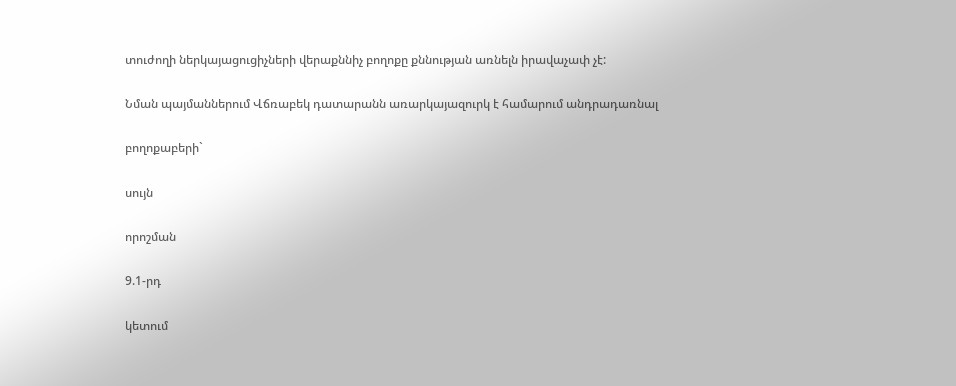տուժողի ներկայացուցիչների վերաքննիչ բողոքը քննության առնելն իրավաչափ չէ:

Նման պայմաններում Վճռաբեկ դատարանն առարկայազուրկ է համարում անդրադառնալ

բողոքաբերի`

սույն

որոշման

9.1-րդ

կետում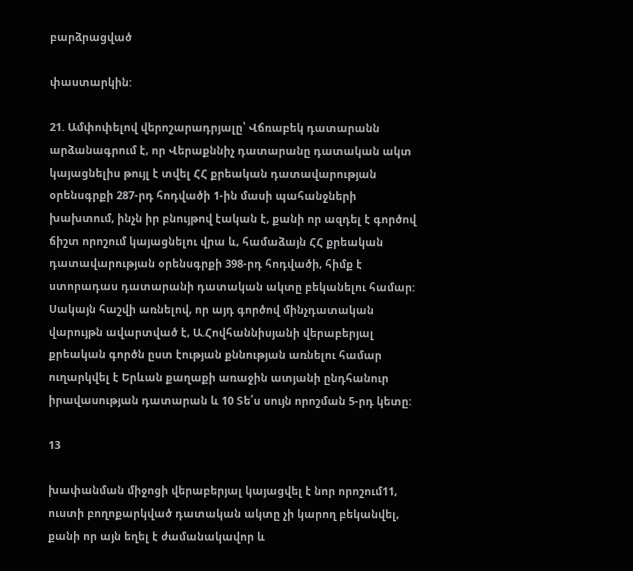բարձրացված

փաստարկին:

21. Ամփոփելով վերոշարադրյալը՝ Վճռաբեկ դատարանն արձանագրում է, որ Վերաքննիչ դատարանը դատական ակտ կայացնելիս թույլ է տվել ՀՀ քրեական դատավարության օրենսգրքի 287-րդ հոդվածի 1-ին մասի պահանջների խախտում, ինչն իր բնույթով էական է, քանի որ ազդել է գործով ճիշտ որոշում կայացնելու վրա և, համաձայն ՀՀ քրեական դատավարության օրենսգրքի 398-րդ հոդվածի, հիմք է ստորադաս դատարանի դատական ակտը բեկանելու համար: Սակայն հաշվի առնելով, որ այդ գործով մինչդատական վարույթն ավարտված է, Ա.Հովհաննիսյանի վերաբերյալ քրեական գործն ըստ էության քննության առնելու համար ուղարկվել է Երևան քաղաքի առաջին ատյանի ընդհանուր իրավասության դատարան և 10 Տե՛ս սույն որոշման 5-րդ կետը:

13

խափանման միջոցի վերաբերյալ կայացվել է նոր որոշում11, ուստի բողոքարկված դատական ակտը չի կարող բեկանվել, քանի որ այն եղել է ժամանակավոր և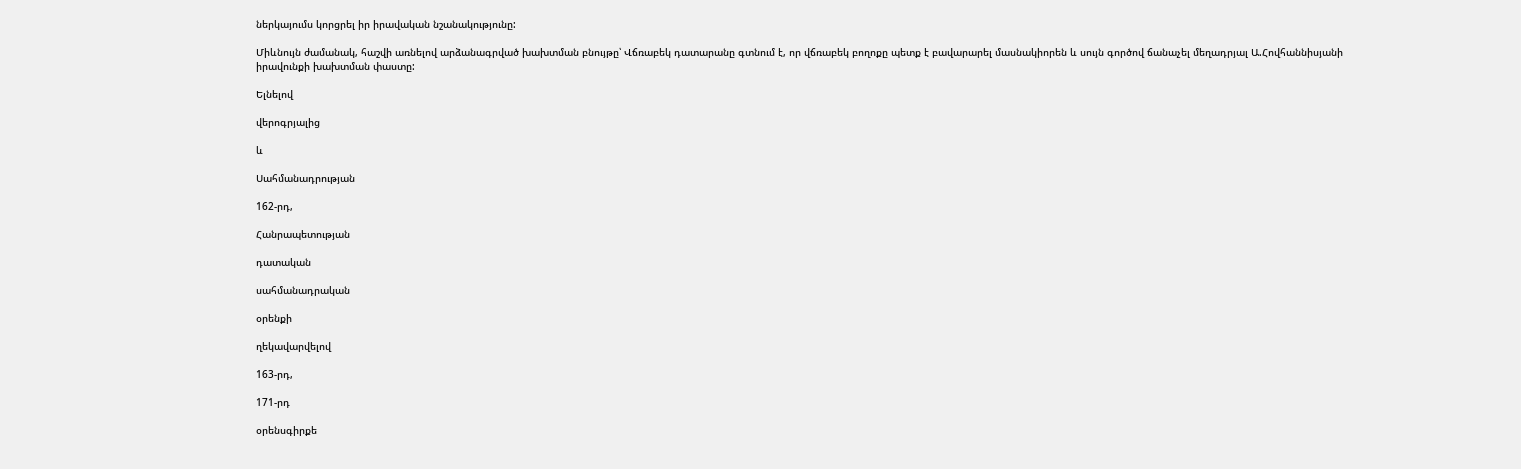ներկայումս կորցրել իր իրավական նշանակությունը:

Միևնույն ժամանակ, հաշվի առնելով արձանագրված խախտման բնույթը՝ Վճռաբեկ դատարանը գտնում է, որ վճռաբեկ բողոքը պետք է բավարարել մասնակիորեն և սույն գործով ճանաչել մեղադրյալ Ա.Հովհաննիսյանի իրավունքի խախտման փաստը:

Ելնելով

վերոգրյալից

և

Սահմանադրության

162-րդ,

Հանրապետության

դատական

սահմանադրական

օրենքի

ղեկավարվելով

163-րդ,

171-րդ

օրենսգիրքե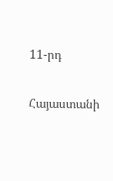11-րդ

Հայաստանի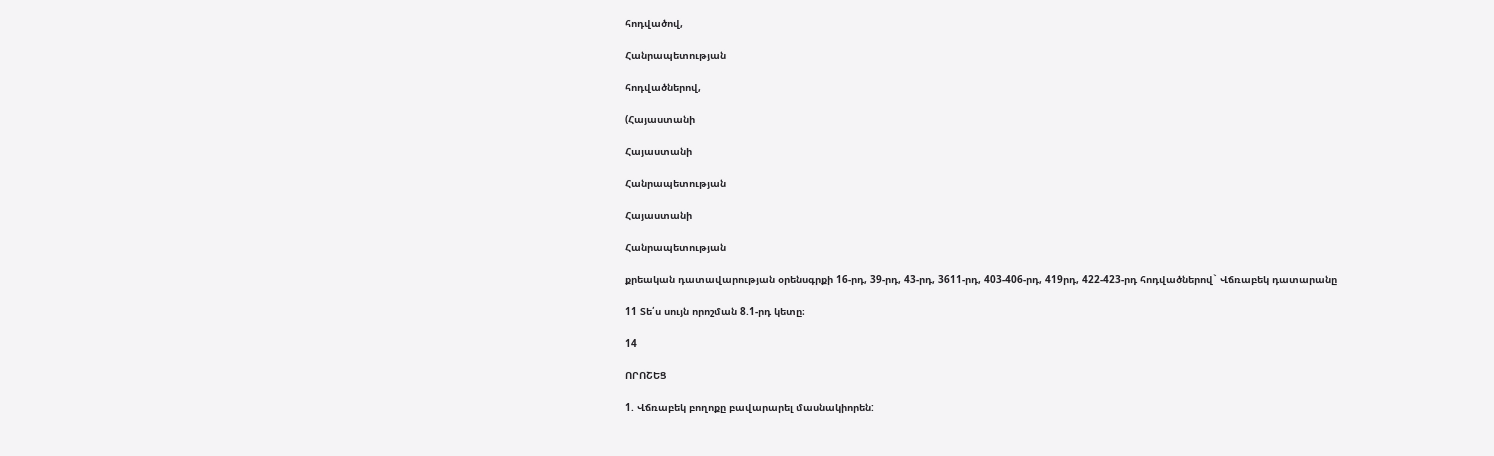հոդվածով,

Հանրապետության

հոդվածներով,

(Հայաստանի

Հայաստանի

Հանրապետության

Հայաստանի

Հանրապետության

քրեական դատավարության օրենսգրքի 16-րդ, 39-րդ, 43-րդ, 3611-րդ, 403-406-րդ, 419րդ, 422-423-րդ հոդվածներով` Վճռաբեկ դատարանը

11 Տե՛ս սույն որոշման 8.1-րդ կետը։

14

ՈՐՈՇԵՑ

1. Վճռաբեկ բողոքը բավարարել մասնակիորեն: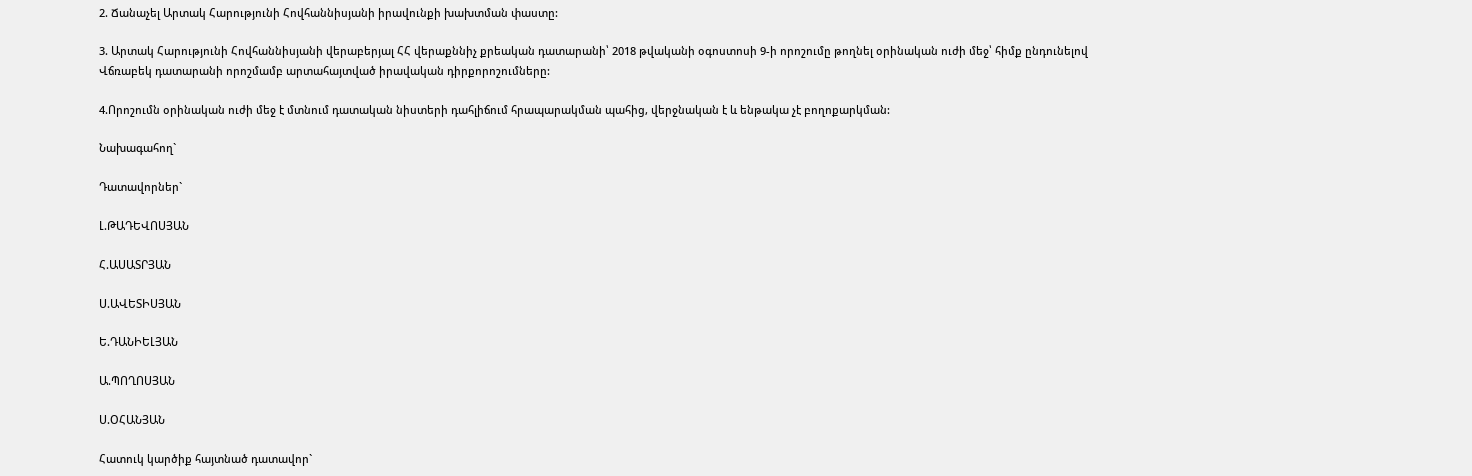2. Ճանաչել Արտակ Հարությունի Հովհաննիսյանի իրավունքի խախտման փաստը:

3. Արտակ Հարությունի Հովհաննիսյանի վերաբերյալ ՀՀ վերաքննիչ քրեական դատարանի՝ 2018 թվականի օգոստոսի 9-ի որոշումը թողնել օրինական ուժի մեջ՝ հիմք ընդունելով Վճռաբեկ դատարանի որոշմամբ արտահայտված իրավական դիրքորոշումները:

4.Որոշումն օրինական ուժի մեջ է մտնում դատական նիստերի դահլիճում հրապարակման պահից, վերջնական է և ենթակա չէ բողոքարկման:

Նախագահող`

Դատավորներ`

Լ.ԹԱԴԵՎՈՍՅԱՆ

Հ.ԱՍԱՏՐՅԱՆ

Ս.ԱՎԵՏԻՍՅԱՆ

Ե.ԴԱՆԻԵԼՅԱՆ

Ա.ՊՈՂՈՍՅԱՆ

Ս.ՕՀԱՆՅԱՆ

Հատուկ կարծիք հայտնած դատավոր`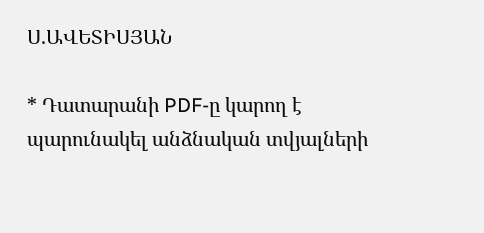Ս.ԱՎԵՏԻՍՅԱՆ

* Դատարանի PDF-ը կարող է պարունակել անձնական տվյալների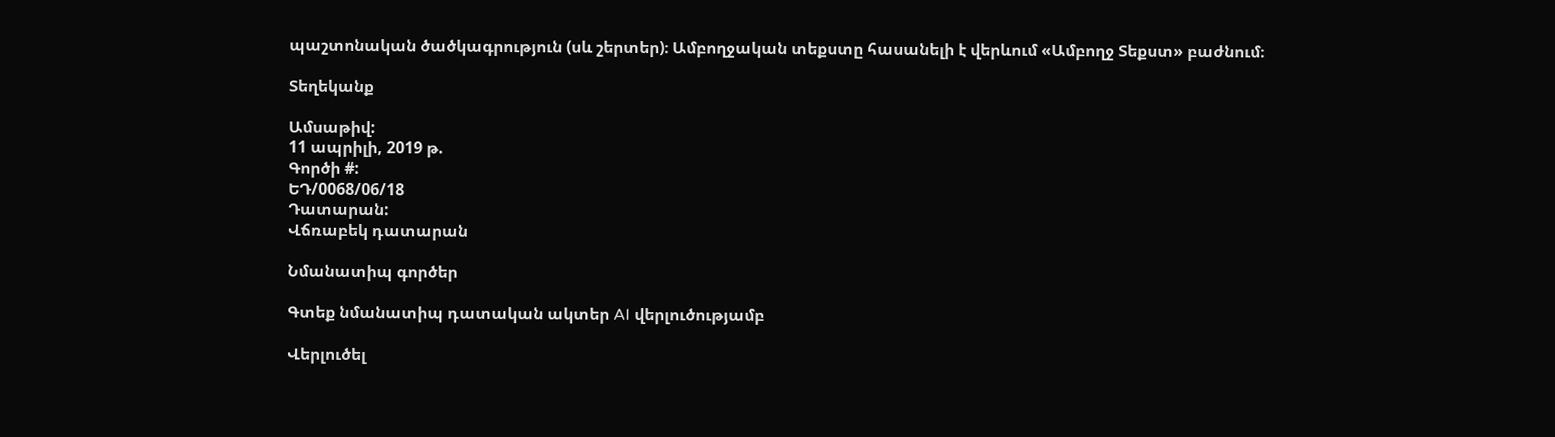պաշտոնական ծածկագրություն (սև շերտեր)։ Ամբողջական տեքստը հասանելի է վերևում «Ամբողջ Տեքստ» բաժնում։

Տեղեկանք

Ամսաթիվ:
11 ապրիլի, 2019 թ.
Գործի #:
ԵԴ/0068/06/18
Դատարան:
Վճռաբեկ դատարան

Նմանատիպ գործեր

Գտեք նմանատիպ դատական ակտեր AI վերլուծությամբ

Վերլուծել